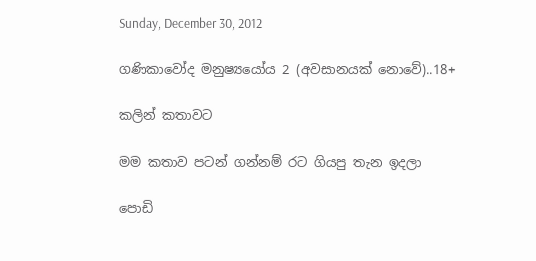Sunday, December 30, 2012

ගණිකාවෝද මනුෂ්‍යයෝය 2 (අවසානයක් නොවේ)..18+

කලින් කතාවට

මම කතාව පටන් ගන්නම් රට ගියපු තැන ඉදලා

පොඩි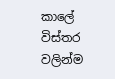කාලේ විස්තර වලින්ම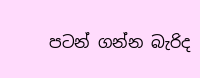පටන් ගන්න බැරිද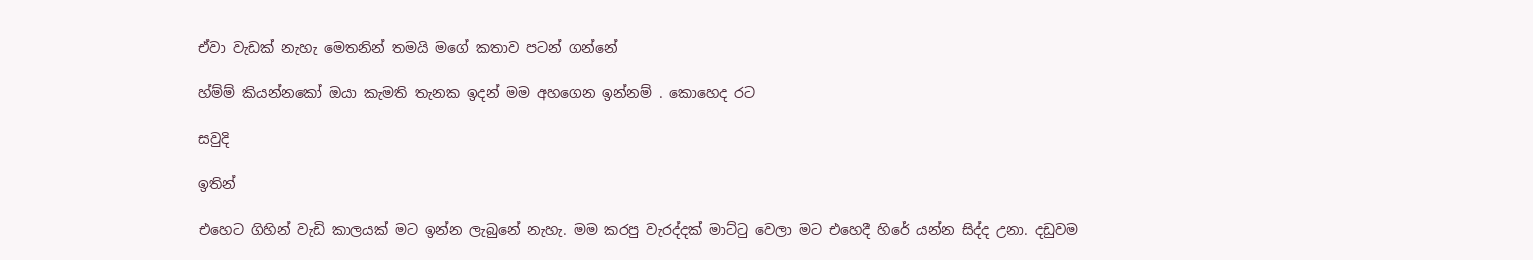ඒවා වැඩක් නැහැ මෙතනින් තමයි මගේ කතාව පටන් ගන්නේ

හ්ම්ම් කියන්නකෝ ඔයා කැමති තැනක ඉදන් මම අහගෙන ඉන්නම් . කොහෙද රට

සවුදි

ඉතින්

එහෙට ගිහින් වැඩි කාලයක් මට ඉන්න ලැබුනේ නැහැ. මම කරපු වැරද්දක් මාට්ටු වෙලා මට එහෙදී හිරේ යන්න සිද්ද උනා. දඩුවම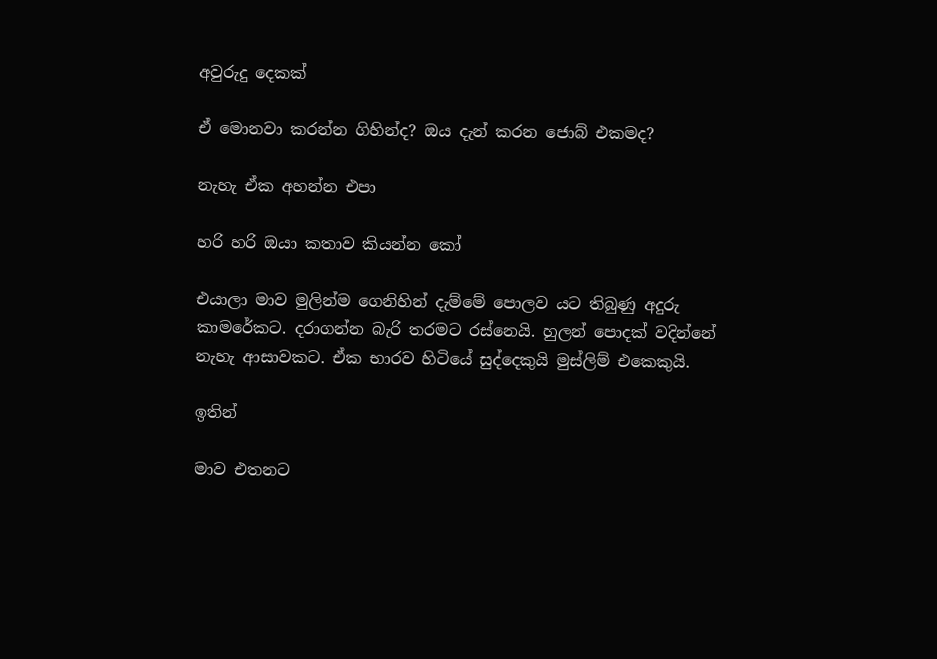අවුරුදු දෙකක්

ඒ මොනවා කරන්න ගිහින්ද? ඔය දැන් කරන ජොබ් එකමද?

නැහැ ඒක අහන්න එපා

හරි හරි ඔයා කතාව කියන්න කෝ

එයාලා මාව මුලින්ම ගෙනිහින් දැම්මේ පොලව යට තිබුණු අදුරු කාමරේකට. දරාගන්න බැරි තරමට රස්නෙයි. හුලන් පොදක් වදින්නේ නැහැ ආසාවකට. ඒක භාරව හිටියේ සුද්දෙකුයි මුස්ලිම් එකෙකුයි.

ඉතින්

මාව එතනට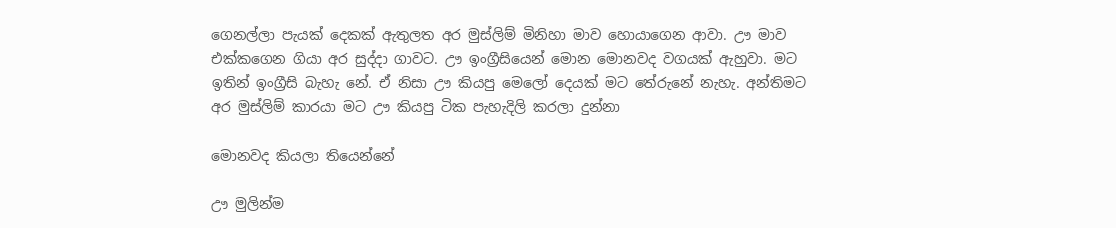ගෙනල්ලා පැයක් දෙකක් ඇතුලත අර මුස්ලිම් මිනිහා මාව හොයාගෙන ආවා. ඌ මාව එක්කගෙන ගියා අර සුද්දා ගාවට. ඌ ඉංග්‍රීසියෙන් මොන මොනවද වගයක් ඇහුවා. මට ඉතින් ඉංග්‍රීසි බැහැ නේ. ඒ නිසා ඌ කියපු මෙලෝ දෙයක් මට තේරුනේ නැහැ. අන්තිමට අර මුස්ලිම් කාරයා මට ඌ කියපු ටික පැහැදිලි කරලා දුන්නා

මොනවද කියලා තියෙන්නේ

ඌ මුලින්ම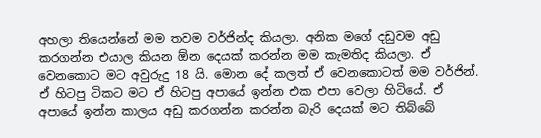අහලා තියෙන්නේ මම තවම වර්ජින්ද කියලා. අනික මගේ දඩුවම අඩු කරගන්න එයාල කියන ඕන දෙයක් කරන්න මම කැමතිද කියලා. ඒ වෙනකොට මට අවුරුදු 18 යි. මොන දේ කලත් ඒ වෙනකොටත් මම වර්ජින්. ඒ හිටපු ටිකට මට ඒ හිටපු අපායේ ඉන්න එක එපා වෙලා හිටියේ. ඒ අපායේ ඉන්න කාලය අඩු කරගන්න කරන්න බැරි දෙයක් මට තිබ්බේ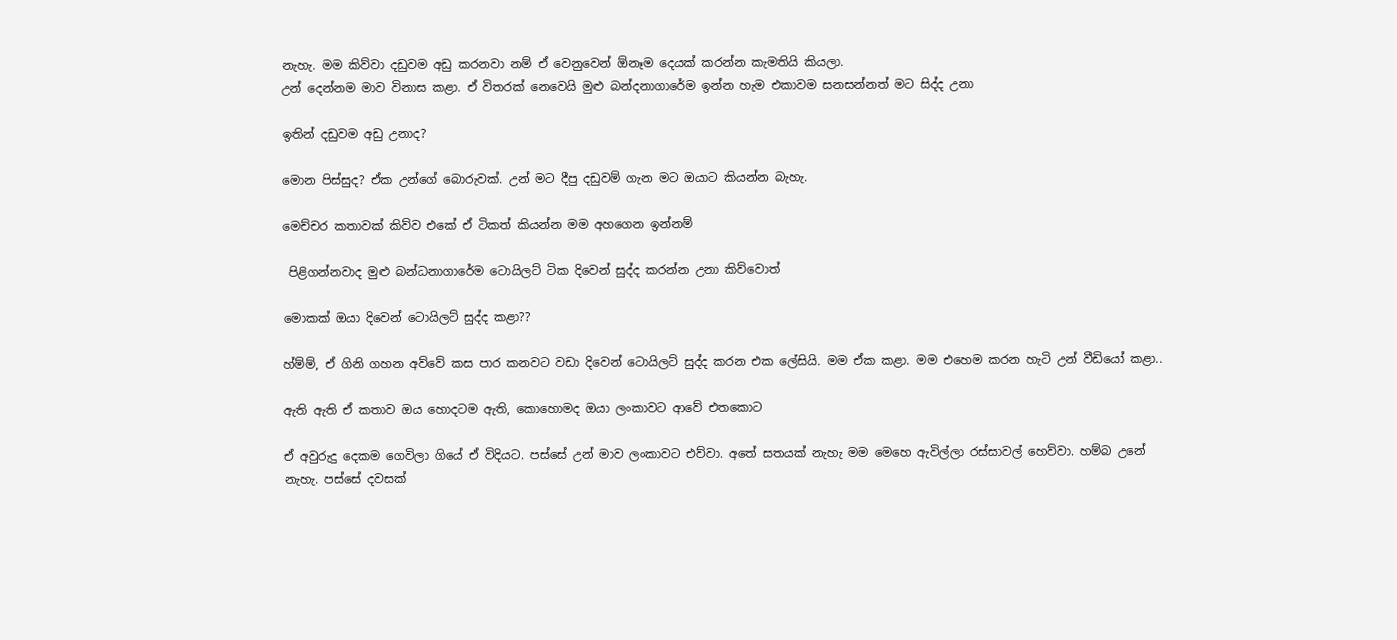නැහැ. මම කිව්වා දඩුවම අඩු කරනවා නම් ඒ වෙනුවෙන් ඕනෑම දෙයක් කරන්න කැමතියි කියලා.
උන් දෙන්නම මාව විනාස කළා. ඒ විතරක් නෙවෙයි මුළු බන්දනාගාරේම ඉන්න හැම එකාවම සනසන්නත් මට සිද්ද උනා

ඉතින් දඩුවම අඩු උනාද?

මොන පිස්සුද? ඒක උන්ගේ බොරුවක්. උන් මට දීපු දඩුවම් ගැන මට ඔයාට කියන්න බැහැ.

මෙච්චර කතාවක් කිව්ව එකේ ඒ ටිකත් කියන්න මම අහගෙන ඉන්නම්

 පිළිගන්නවාද මුළු බන්ධනාගාරේම ටොයිලට් ටික දිවෙන් සුද්ද කරන්න උනා කිව්වොත්

මොකක් ඔයා දිවෙන් ටොයිලට් සුද්ද කළා??

හ්ම්ම්, ඒ ගිනි ගහන අව්වේ කස පාර කනවට වඩා දිවෙන් ටොයිලට් සුද්ද කරන එක ලේසියි. මම ඒක කළා. මම එහෙම කරන හැටි උන් වීඩියෝ කළා..

ඇති ඇති ඒ කතාව ඔය හොදටම ඇති, කොහොමද ඔයා ලංකාවට ආවේ එතකොට

ඒ අවුරුදු දෙකම ගෙවිලා ගියේ ඒ විදියට. පස්සේ උන් මාව ලංකාවට එව්වා. අතේ සතයක් නැහැ මම මෙහෙ ඇවිල්ලා රස්සාවල් හෙව්වා. හම්බ උනේ නැහැ. පස්සේ දවසක්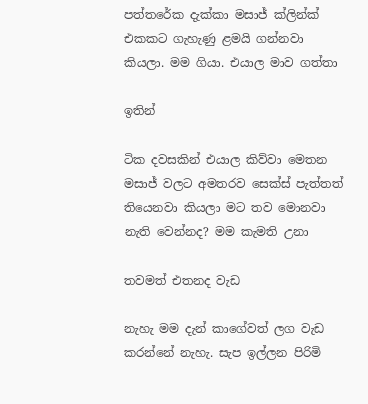පත්තරේක දැක්කා මසාජ් ක්ලින්ක් එකකට ගැහැණු ළමයි ගන්නවා කියලා. මම ගියා. එයාල මාව ගත්තා

ඉතින්

ටික දවසකින් එයාල කිව්වා මෙතන මසාජ් වලට අමතරව සෙක්ස් පැත්තත් තියෙනවා කියලා මට තව මොනවා නැති වෙන්නද? මම කැමති උනා

තවමත් එතනද වැඩ

නැහැ මම දැන් කාගේවත් ලග වැඩ කරන්නේ නැහැ. සැප ඉල්ලන පිරිමි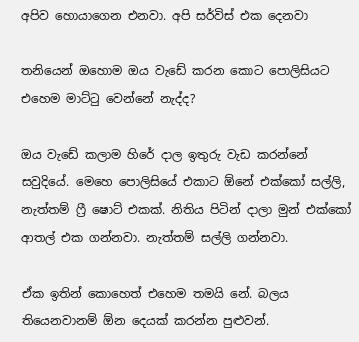අපිව හොයාගෙන එනවා. අපි සර්විස් එක දෙනවා

තනියෙන් ඔහොම ඔය වැඩේ කරන කොට පොලිසියට එහෙම මාට්ටු වෙන්නේ නැද්ද?

ඔය වැඩේ කලාම හිරේ දාල ඉතුරු වැඩ කරන්නේ සවුදියේ. මෙහෙ පොලිසියේ එකාට ඕනේ එක්කෝ සල්ලි, නැත්තම් ෆ්‍රී ෂොට් එකක්. නිතිය පිටින් දාලා මුන් එක්කෝ ආතල් එක ගන්නවා. නැත්තම් සල්ලි ගන්නවා.

ඒක ඉතින් කොහෙත් එහෙම තමයි නේ. බලය තියෙනවානම් ඕන දෙයක් කරන්න පුළුවන්.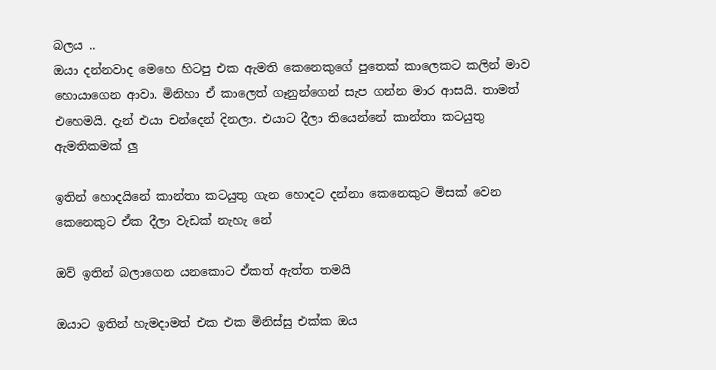බලය ..
ඔයා දන්නවාද මෙහෙ හිටපු එක ඇමති කෙනෙකුගේ පුතෙක් කාලෙකට කලින් මාව හොයාගෙන ආවා. මිනිහා ඒ කාලෙත් ගෑනුන්ගෙන් සැප ගන්න මාර ආසයි. තාමත් එහෙමයි. දැන් එයා චන්දෙන් දිනලා. එයාට දීලා තියෙන්නේ කාන්තා කටයුතු ඇමතිකමක් ලු

ඉතින් හොදයිනේ කාන්තා කටයුතු ගැන හොදට දන්නා කෙනෙකුට මිසක් වෙන කෙනෙකුට ඒක දීලා වැඩක් නැහැ නේ

ඔව් ඉතින් බලාගෙන යනකොට ඒකත් ඇත්ත තමයි

ඔයාට ඉතින් හැමදාමත් එක එක මිනිස්සු එක්ක ඔය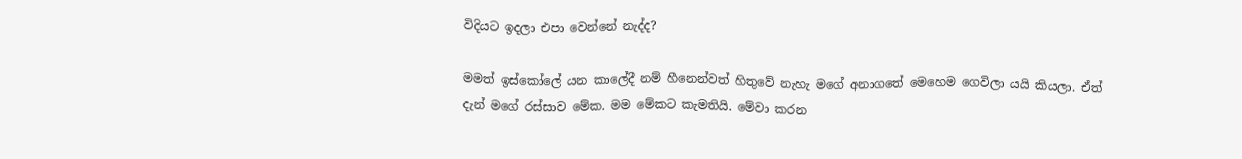විදියට ඉදලා එපා වෙන්නේ නැද්ද?

මමත් ඉස්කෝලේ යන කාලේදී නම් හීනෙන්වත් හිතුවේ නැහැ මගේ අනාගතේ මෙහෙම ගෙවිලා යයි කියලා. ඒත් දැන් මගේ රස්සාව මේක. මම මේකට කැමතියි. මේවා කරන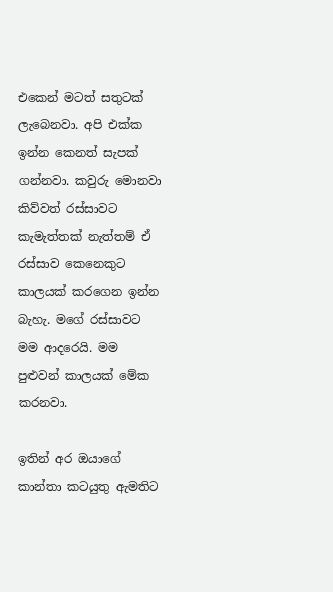එකෙන් මටත් සතුටක් ලැබෙනවා. අපි එක්ක ඉන්න කෙනත් සැපක් ගන්නවා. කවුරු මොනවා කිව්වත් රස්සාවට කැමැත්තක් නැත්තම් ඒ රස්සාව කෙනෙකුට කාලයක් කරගෙන ඉන්න බැහැ. මගේ රස්සාවට මම ආදරෙයි. මම පුළුවන් කාලයක් මේක කරනවා.

ඉතින් අර ඔයාගේ කාන්තා කටයුතු ඇමතිට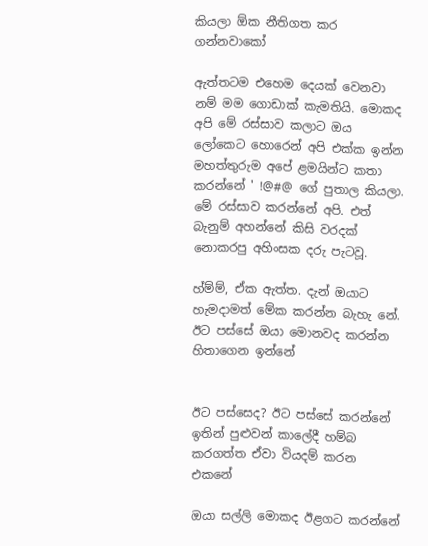කියලා ඕක නීතිගත කර ගන්නවාකෝ

ඇත්තටම එහෙම දෙයක් වෙනවා නම් මම ගොඩාක් කැමතියි. මොකද අපි මේ රස්සාව කලාට ඔය ලෝකෙට හොරෙන් අපි එක්ක ඉන්න මහත්තුරුම අපේ ළමයින්ට කතා කරන්නේ ' !@#@ ගේ පුතාල කියලා. මේ රස්සාව කරන්නේ අපි. එත් බැනුම් අහන්නේ කිසි වරදක් නොකරපු අහිංසක දරු පැටවූ.

හ්ම්ම්, ඒක ඇත්ත. දැන් ඔයාට හැමදාමත් මේක කරන්න බැහැ නේ. ඊට පස්සේ ඔයා මොනවද කරන්න හිතාගෙන ඉන්නේ


ඊට පස්සෙද? ඊට පස්සේ කරන්නේ ඉතින් පුළුවන් කාලේදී හම්බ කරගත්ත ඒවා වියදම් කරන එකනේ

ඔයා සල්ලි මොකද ඊළගට කරන්නේ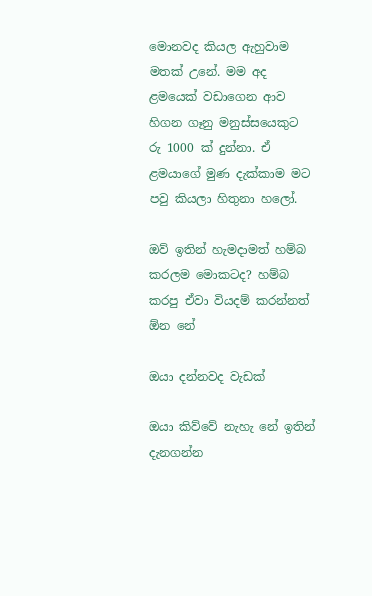මොනවද කියල ඇහුවාම මතක් උනේ. මම අද ළමයෙක් වඩාගෙන ආව හිගන ගෑනු මනුස්සයෙකුට රු 1000 ක් දුන්නා. ඒ ළමයාගේ මුණ දැක්කාම මට පවු කියලා හිතුනා හලෝ.

ඔව් ඉතින් හැමදාමත් හම්බ කරලම මොකටද? හම්බ කරපු ඒවා වියදම් කරන්නත් ඕන නේ

ඔයා දන්නවද වැඩක්

ඔයා කිව්වේ නැහැ නේ ඉතින් දැනගන්න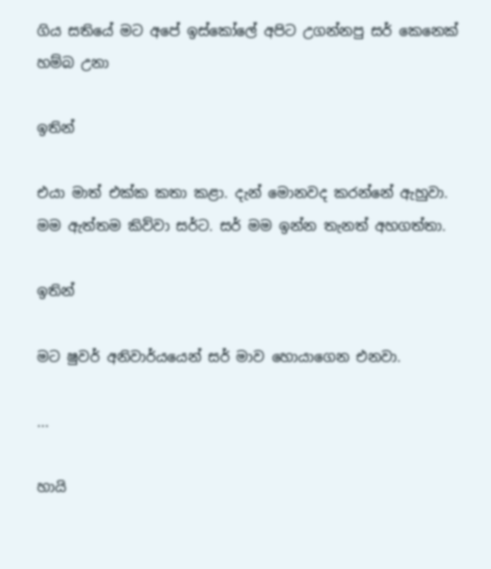ගිය සතියේ මට අපේ ඉස්කෝලේ අපිට උගන්නපු සර් කෙනෙක් හම්බ උනා

ඉතින්

එයා මාත් එක්ක කතා කළා. දැන් මොනවද කරන්නේ ඇහුවා. මම ඇත්තම කිව්වා සර්ට. සර් මම ඉන්න තැනත් අහගත්තා.

ඉතින්

මට ෂුවර් අනිවාර්යයෙන් සර් මාව හොයාගෙන එනවා.

...

හායි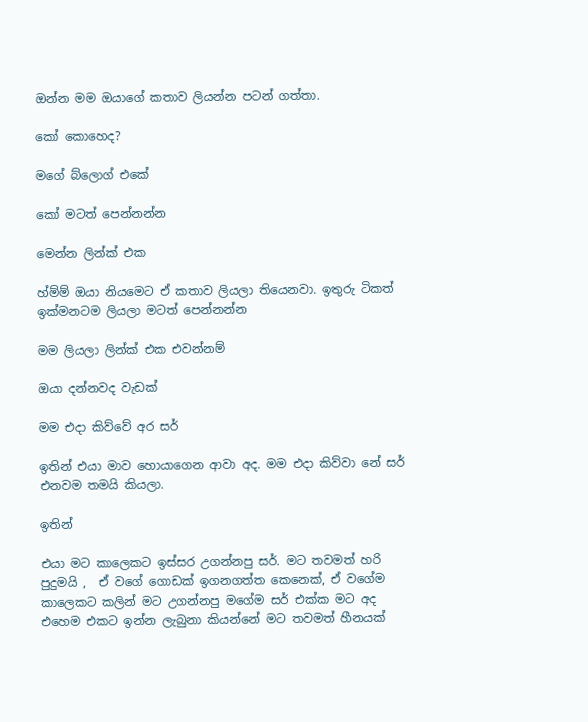ඔන්න මම ඔයාගේ කතාව ලියන්න පටන් ගත්තා.

කෝ කොහෙද?

මගේ බ්ලොග් එකේ

කෝ මටත් පෙන්නන්න

මෙන්න ලින්ක් එක

හ්ම්ම් ඔයා නියමෙට ඒ කතාව ලියලා තියෙනවා. ඉතුරු ටිකත් ඉක්මනටම ලියලා මටත් පෙන්නන්න

මම ලියලා ලින්ක් එක එවන්නම්

ඔයා දන්නවද වැඩක්

මම එදා කිව්වේ අර සර්

ඉතින් එයා මාව හොයාගෙන ආවා අද. මම එදා කිව්වා නේ සර් එනවම තමයි කියලා.

ඉතින්

එයා මට කාලෙකට ඉස්සර උගන්නපු සර්. මට තවමත් හරි පුදුමයි ,  ඒ වගේ ගොඩක් ඉගනගත්ත කෙනෙක්, ඒ වගේම කාලෙකට කලින් මට උගන්නපු මගේම සර් එක්ක මට අද එහෙම එකට ඉන්න ලැබුනා කියන්නේ මට තවමත් හීනයක්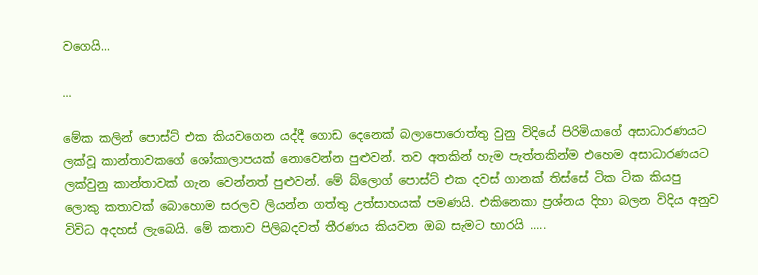වගෙයි...

...

මේක කලින් පොස්ට් එක කියවගෙන යද්දී ගොඩ දෙනෙක් බලාපොරොත්තු වුනු විදියේ පිරිමියාගේ අසාධාරණයට ලක්වූ කාන්තාවකගේ ශෝකාලාපයක් නොවෙන්න පුළුවන්. තව අතකින් හැම පැත්තකින්ම එහෙම අසාධාරණයට ලක්වුනු කාන්තාවක් ගැන වෙන්නත් පුළුවන්. මේ බ්ලොග් පොස්ට් එක දවස් ගානක් තිස්සේ ටික ටික කියපු ලොකු කතාවක් බොහොම සරලව ලියන්න ගත්තු උත්සාහයක් පමණයි. එකිනෙකා ප්‍රශ්නය දිහා බලන විදිය අනුව විවිධ අදහස් ලැබෙයි. මේ කතාව පිලිබදවත් තීරණය කියවන ඔබ සැමට භාරයි .....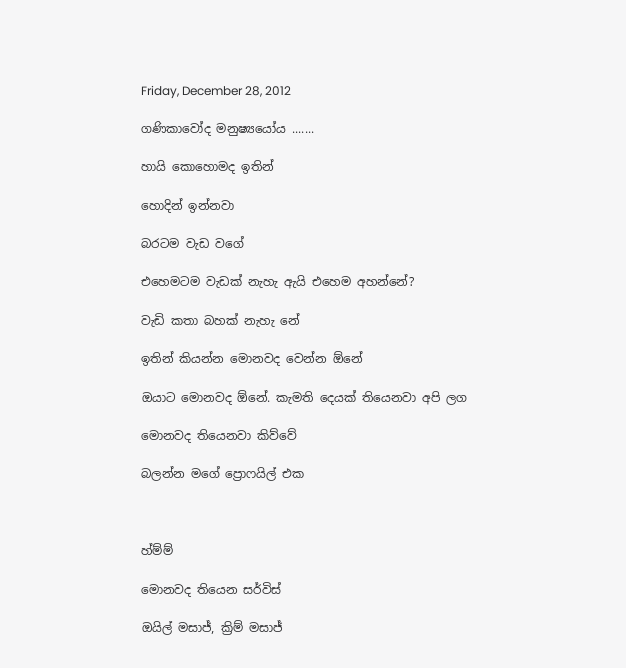Friday, December 28, 2012

ගණිකාවෝද මනුෂ්‍යයෝය .......

හායි කොහොමද ඉතින්

හොදින් ඉන්නවා

බරටම වැඩ වගේ

එහෙමටම වැඩක් නැහැ ඇයි එහෙම අහන්නේ?

වැඩි කතා බහක් නැහැ නේ

ඉතින් කියන්න මොනවද වෙන්න ඕනේ

ඔයාට මොනවද ඕනේ. කැමති දෙයක් තියෙනවා අපි ලග

මොනවද තියෙනවා කිව්වේ

බලන්න මගේ ප්‍රොෆයිල් එක



හ්ම්ම්

මොනවද තියෙන සර්විස්

ඔයිල් මසාජ්, ක්‍රිම් මසාජ්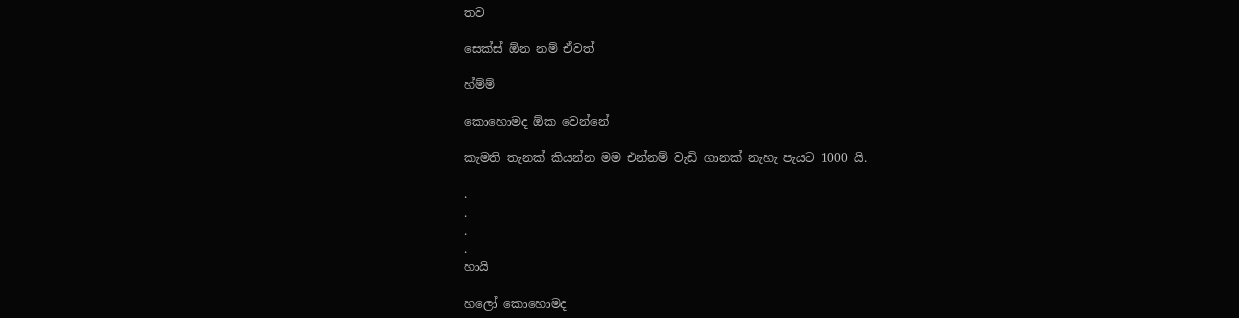තව

සෙක්ස් ඕන නම් ඒවත්

හ්ම්ම්

කොහොමද ඕක වෙන්නේ

කැමති තැනක් කියන්න මම එන්නම් වැඩි ගානක් නැහැ පැයට 1000 යි.

.
.
.
.
හායි

හලෝ කොහොමද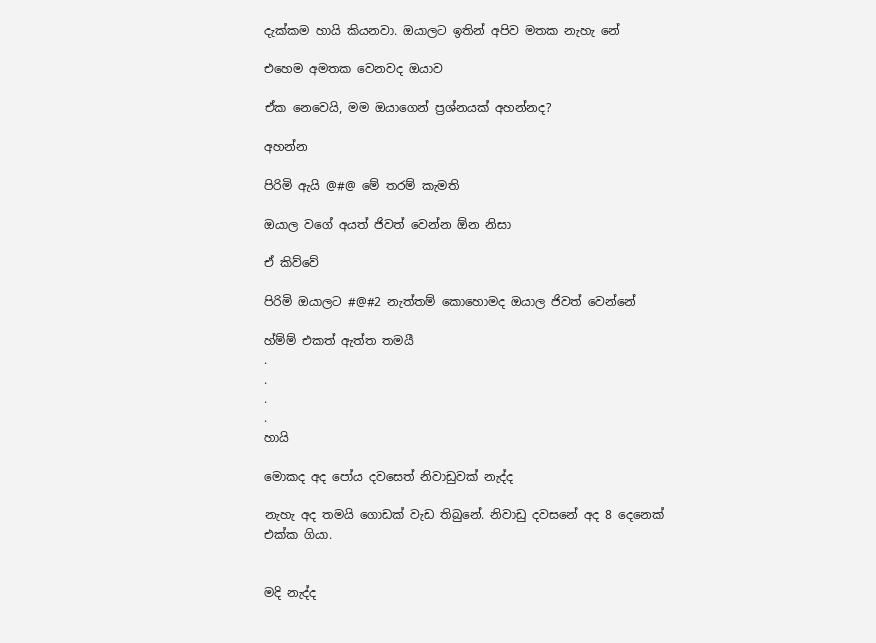දැක්කම හායි කියනවා. ඔයාලට ඉතින් අපිව මතක නැහැ නේ

එහෙම අමතක වෙනවද ඔයාව

ඒක නෙවෙයි, මම ඔයාගෙන් ප්‍රශ්නයක් අහන්නද?

අහන්න

පිරිමි ඇයි @#@ මේ තරම් කැමති

ඔයාල වගේ අයත් ජිවත් වෙන්න ඕන නිසා

ඒ කිව්වේ

පිරිමි ඔයාලට #@#2 නැත්තම් කොහොමද ඔයාල ජිවත් වෙන්නේ

හ්ම්ම් එකත් ඇත්ත තමයී
.
.
.
.
හායි

මොකද අද පෝය දවසෙත් නිවාඩුවක් නැද්ද

නැහැ අද තමයි ගොඩක් වැඩ තිබුනේ. නිවාඩු දවසනේ අද 8 දෙනෙක්
එක්ක ගියා.


මදි නැද්ද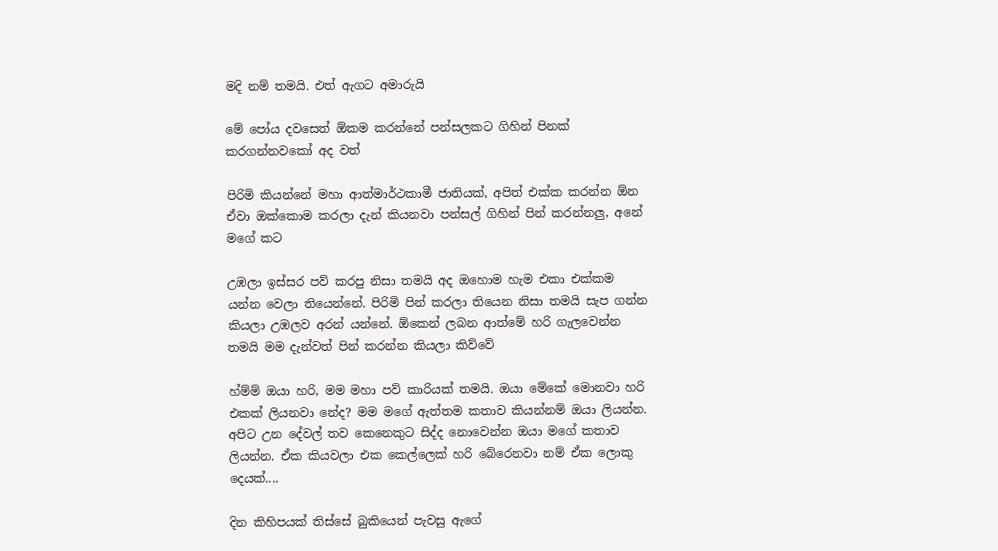මදි නම් තමයි. එත් ඇගට අමාරුයි

මේ පෝය දවසෙත් ඕකම කරන්නේ පන්සලකට ගිහින් පිනක් කරගන්නවකෝ අද වත්

පිරිමි කියන්නේ මහා ආත්මාර්ථකාමී ජාතියක්, අපිත් එක්ක කරන්න ඕන ඒවා ඔක්කොම කරලා දැන් කියනවා පන්සල් ගිහින් පින් කරන්නලු, අනේ මගේ කට

උඹලා ඉස්සර පව් කරපු නිසා තමයි අද ඔහොම හැම එකා එක්කම යන්න වෙලා තියෙන්නේ. පිරිමි පින් කරලා තියෙන නිසා තමයි සැප ගන්න කියලා උඹලව අරන් යන්නේ. ඕකෙන් ලබන ආත්මේ හරි ගැලවෙන්න තමයි මම දැන්වත් පින් කරන්න කියලා කිව්වේ

හ්ම්ම් ඔයා හරි, මම මහා පව් කාරියක් තමයි. ඔයා මේකේ මොනවා හරි එකක් ලියනවා නේද? මම මගේ ඇත්තම කතාව කියන්නම් ඔයා ලියන්න. අපිට උන දේවල් තව කෙනෙකුට සිද්ද නොවෙන්න ඔයා මගේ කතාව ලියන්න. ඒක කියවලා එක කෙල්ලෙක් හරි බේරෙනවා නම් ඒක ලොකු දෙයක්....

දින කිහිපයක් තිස්සේ බුකියෙන් පැවසු ඇගේ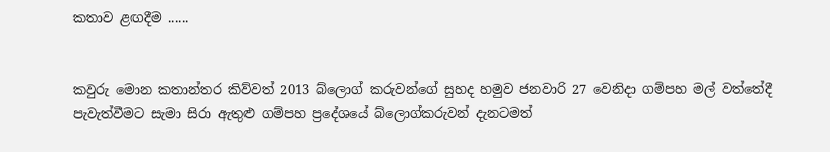කතාව ළඟදීම ......


කවුරු මොන කතාන්තර කිව්වත් 2013 බ්ලොග් කරුවන්ගේ සුහද හමුව ජනවාරි 27 වෙනිදා ගම්පහ මල් වත්තේදී   පැවැත්වීමට සැමා සිරා ඇතුළු ගම්පහ ප්‍රදේශයේ බ්ලොග්කරුවන් දැනටමත්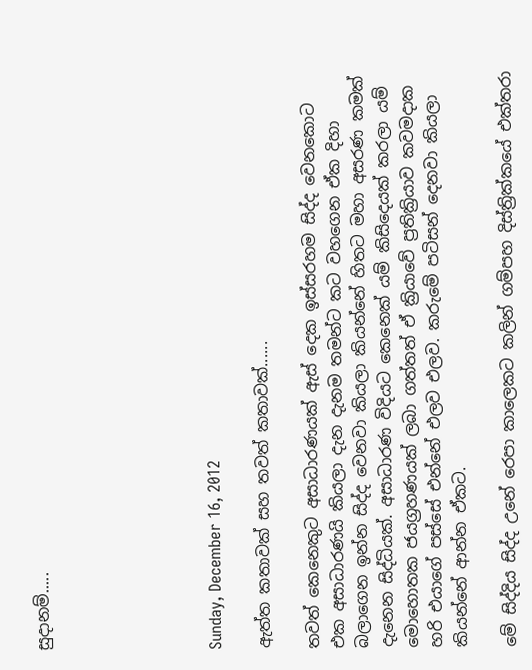සුදානම්.....






Sunday, December 16, 2012

ඇත්ත කතාවක් සහ තවත් කතාවක්......

තවත් කෙනෙකුට අසාධාරණයක් ඇස් දෙක ඉස්සරහම සිද්ද වෙනකොට එක අසාධාරණයි කියලා දැන දැනම තමන්ට කට වහගෙන ඒක දිහා බලාගෙන ඉන්න සිද්ද වෙනවා කියලා කියන්නේ හිතට මහා අසරණ කමක්  දැනෙන සිද්ධියක්. අසාධාරණ විදියට කෙනෙක් යම් කිසිදෙයක් කරලා යම් මොහොතක ජයග්‍රහණයක් ලබා ගත්තත් ඒ ක්‍රියාවේ ප්‍රතික්‍රියාව කවමදාක හරි එයාගේ පස්සේ එන්නේ එලව එලව. කරුමේ පටිසන් දෙනවා කියලා කියන්නේ ආන්න ඒකට.

මේ සිද්දිය සිද්ද උනේ රෙපා කාලෙකට කලින් ගම්පහ දිස්ත්‍රික්කයේ එක්තරා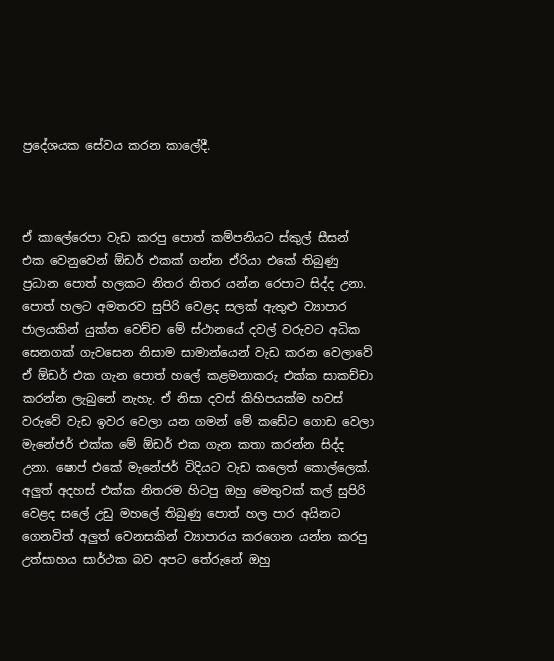ප්‍රදේශයක සේවය කරන කාලේදී.



ඒ කාලේරෙපා වැඩ කරපු පොත් කම්පනියට ස්කුල් සීසන් එක වෙනුවෙන් ඕඩර් එකක් ගන්න ඒරියා එකේ තිබුණු ප්‍රධාන පොත් හලකට නිතර නිතර යන්න රෙපාට සිද්ද උනා. පොත් හලට අමතරව සුපිරි වෙළද සලක් ඇතුළු ව්‍යාපාර ජාලයකින් යුක්ත වෙච්ච මේ ස්ථානයේ දවල් වරුවට අධික සෙනගක් ගැවසෙන නිසාම සාමාන්යෙන් වැඩ කරන වෙලාවේ ඒ ඕඩර් එක ගැන පොත් හලේ කළමනාකරු එක්ක සාකච්චා කරන්න ලැබුනේ නැහැ. ඒ නිසා දවස් කිහිපයක්ම හවස් වරුවේ වැඩ ඉවර වෙලා යන ගමන් මේ කඩේට ගොඩ වෙලා මැනේජර් එක්ක මේ ඕඩර් එක ගැන කතා කරන්න සිද්ද උනා. ෂොප් එකේ මැනේජර් විදියට වැඩ කලෙත් කොල්ලෙක්. අලුත් අදහස් එක්ක නිතරම හිටපු ඔහු මෙතුවක් කල් සුපිරි වෙළද සලේ උඩු මහලේ තිබුණු පොත් හල පාර අයිනට ගෙනවිත් අලුත් වෙනසකින් ව්‍යාපාරය කරගෙන යන්න කරපු උත්සාහය සාර්ථක බව අපට තේරුනේ ඔහු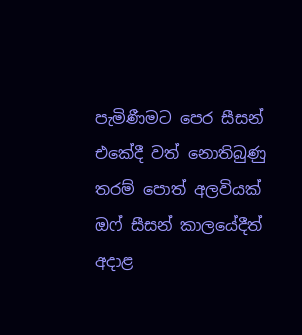පැමිණීමට පෙර සීසන් එකේදී වත් නොතිබුණු තරම් පොත් අලවියක් ඔෆ් සීසන් කාලයේදීත් අදාළ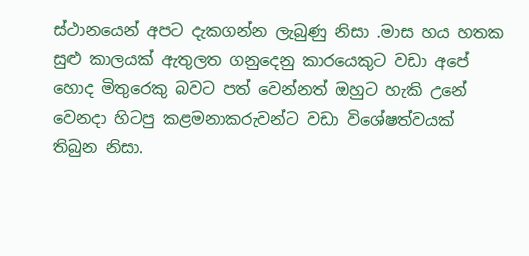ස්ථානයෙන් අපට දැකගන්න ලැබුණු නිසා .මාස හය හතක සුළු කාලයක් ඇතුලත ගනුදෙනු කාරයෙකුට වඩා අපේ හොද මිතුරෙකු බවට පත් වෙන්නත් ඔහුට හැකි උනේ වෙනදා හිටපු කළමනාකරුවන්ට වඩා විශේෂත්වයක් තිබුන නිසා.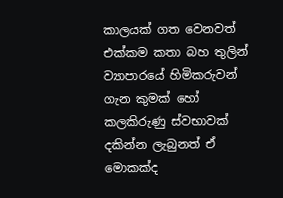කාලයක් ගත වෙනවත් එක්කම කතා බහ තුලින් ව්‍යාපාරයේ හිමිකරුවන් ගැන කුමක් හෝ කලකිරුණු ස්වභාවක් දකින්න ලැබුනත් ඒ මොකක්ද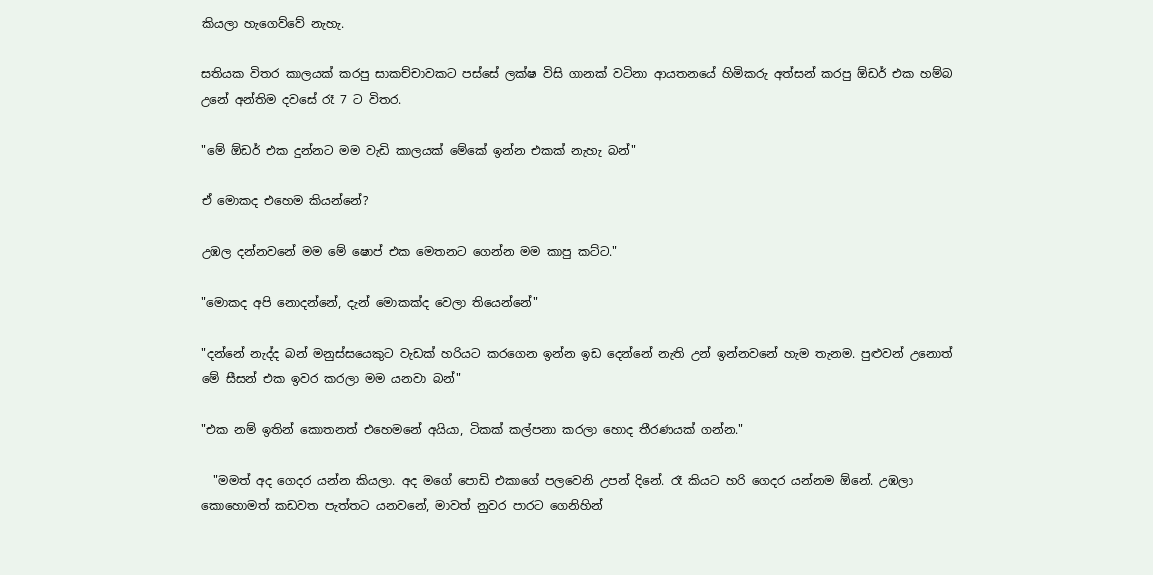කියලා හැගෙව්වේ නැහැ.

සතියක විතර කාලයක් කරපු සාකච්චාවකට පස්සේ ලක්ෂ විසි ගානක් වටිනා ආයතනයේ හිමිකරු අත්සන් කරපු ඕඩර් එක හම්බ උනේ අන්තිම දවසේ රෑ 7 ට විතර.

"මේ ඕඩර් එක දුන්නට මම වැඩි කාලයක් මේකේ ඉන්න එකක් නැහැ බන්"

ඒ මොකද එහෙම කියන්නේ?

උඹල දන්නවනේ මම මේ ෂොප් එක මෙතනට ගෙන්න මම කාපු කට්ට."

"මොකද අපි නොදන්නේ, දැන් මොකක්ද වෙලා තියෙන්නේ"

"දන්නේ නැද්ද බන් මනුස්සයෙකුට වැඩක් හරියට කරගෙන ඉන්න ඉඩ දෙන්නේ නැති උන් ඉන්නවනේ හැම තැනම. පුළුවන් උනොත් මේ සීසන් එක ඉවර කරලා මම යනවා බන්"

"එක නම් ඉතින් කොතනත් එහෙමනේ අයියා, ටිකක් කල්පනා කරලා හොද තීරණයක් ගන්න."

  "මමත් අද ගෙදර යන්න කියලා. අද මගේ පොඩි එකාගේ පලවෙනි උපන් දිනේ. රෑ කියට හරි ගෙදර යන්නම ඕනේ. උඹලා කොහොමත් කඩවත පැත්තට යනවනේ, මාවත් නුවර පාරට ගෙනිහින්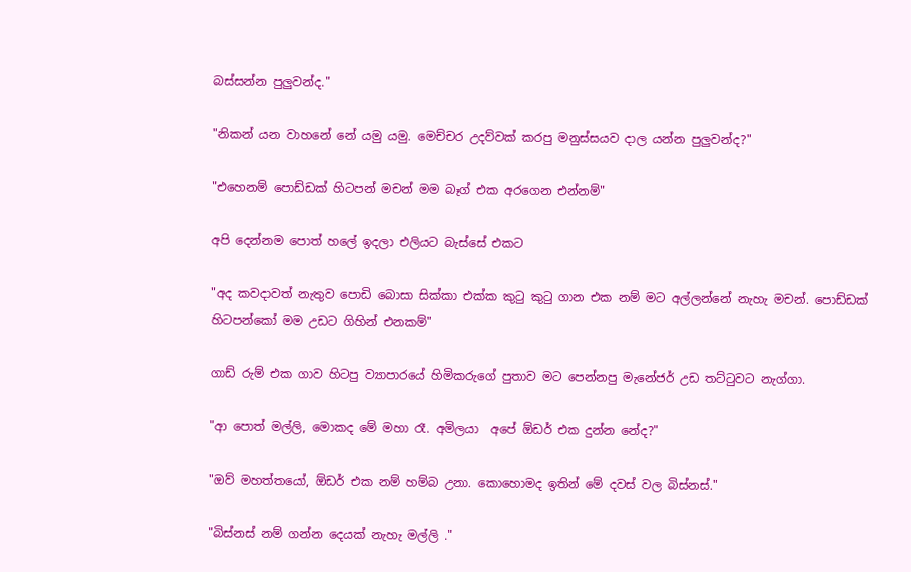බස්සන්න පුලුවන්ද."

"නිකන් යන වාහනේ නේ යමු යමු. මෙච්චර උදව්වක් කරපු මනුස්සයව දාල යන්න පුලුවන්ද?"

"එහෙනම් පොඩ්ඩක් හිටපන් මචන් මම බෑග් එක අරගෙන එන්නම්"

අපි දෙන්නම පොත් හලේ ඉදලා එලියට බැස්සේ එකට

"අද කවදාවත් නැතුව පොඩි බොසා සික්කා එක්ක කුටු කුටු ගාන එක නම් මට අල්ලන්නේ නැහැ මචන්. පොඩ්ඩක් හිටපන්කෝ මම උඩට ගිහින් එනකම්"

ගාඩ් රුම් එක ගාව හිටපු ව්‍යාපාරයේ හිමිකරුගේ පුතාව මට පෙන්නපු මැනේජර් උඩ තට්ටුවට නැග්ගා.

"ආ පොත් මල්ලි, මොකද මේ මහා රෑ. අමිලයා  අපේ ඕඩර් එක දුන්න නේද?"

"ඔව් මහත්තයෝ, ඕඩර් එක නම් හම්බ උනා. කොහොමද ඉතින් මේ දවස් වල බිස්නස්."

"බිස්නස් නම් ගන්න දෙයක් නැහැ මල්ලි ."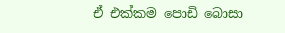ඒ එක්කම පොඩි බොසා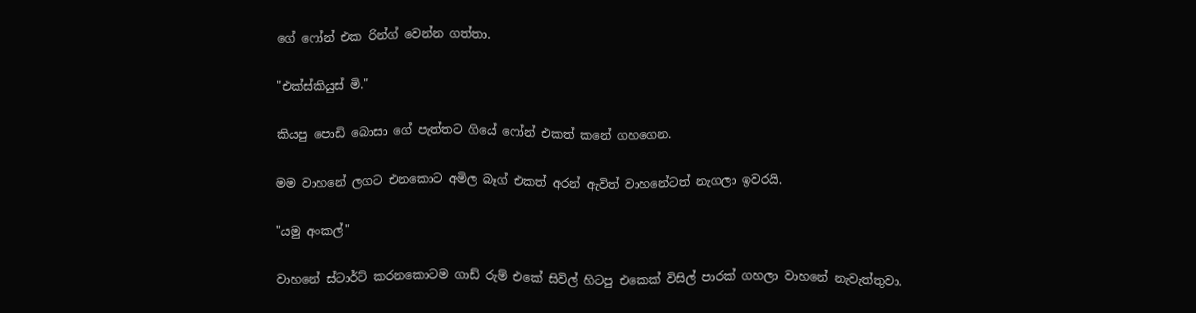ගේ ෆෝන් එක රින්ග් වෙන්න ගත්තා.

"එක්ස්කියුස් මි."

කියපු පොඩි බොසා ගේ පැත්තට ගියේ ෆෝන් එකත් කනේ ගහගෙන.

මම වාහනේ ලගට එනකොට අමිල බෑග් එකත් අරන් ඇවිත් වාහනේටත් නැගලා ඉවරයි.

"යමු අංකල්"

වාහනේ ස්ටාර්ට් කරනකොටම ගාඩ් රුම් එකේ සිවිල් හිටපු එකෙක් විසිල් පාරක් ගහලා වාහනේ නැවැත්තුවා.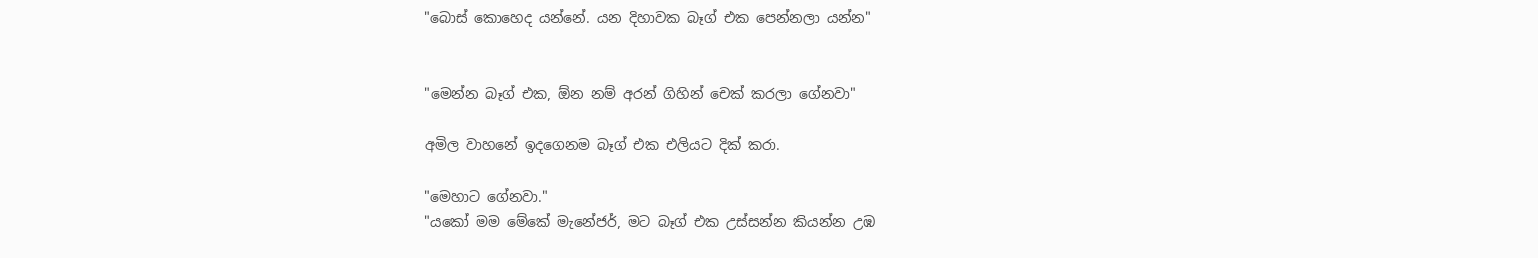"බොස් කොහෙද යන්නේ. යන දිහාවක බෑග් එක පෙන්නලා යන්න"


"මෙන්න බෑග් එක, ඕන නම් අරන් ගිහින් චෙක් කරලා ගේනවා"

අමිල වාහනේ ඉදගෙනම බෑග් එක එලියට දික් කරා.

"මෙහාට ගේනවා."
"යකෝ මම මේකේ මැනේජර්, මට බෑග් එක උස්සන්න කියන්න උඹ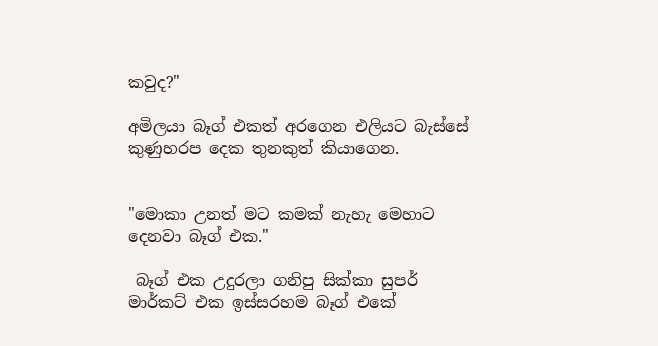කවුද?"

අමිලයා බෑග් එකත් අරගෙන එලියට බැස්සේ කුණුහරප දෙක තුනකුත් කියාගෙන.


"මොකා උනත් මට කමක් නැහැ මෙහාට දෙනවා බෑග් එක."

 බෑග් එක උදුරලා ගනිපු සික්කා සුපර් මාර්කට් එක ඉස්සරහම බෑග් එකේ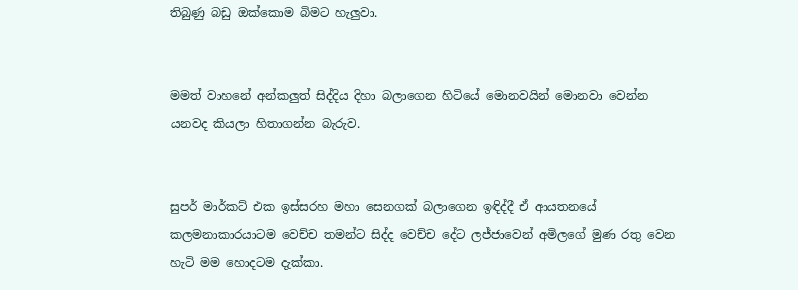තිබුණු බඩු ඔක්කොම බිමට හැලුවා.


මමත් වාහනේ අන්කලුත් සිද්දිය දිහා බලාගෙන හිටියේ මොනවයින් මොනවා වෙන්න යනවද කියලා හිතාගන්න බැරුව.


සුපර් මාර්කට් එක ඉස්සරහ මහා සෙනගක් බලාගෙන ඉඳිද්දී ඒ ආයතනයේ කලමනාකාරයාටම වෙච්ච තමන්ට සිද්ද වෙච්ච දේට ලජ්ජාවෙන් අමිලගේ මුණ රතු වෙන හැටි මම හොදටම දැක්කා.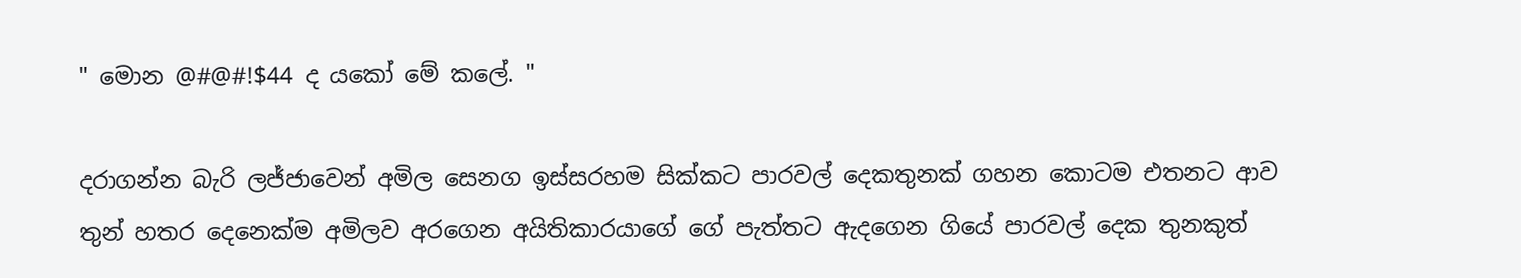" මොන @#@#!$44 ද යකෝ මේ කලේ. "

දරාගන්න බැරි ලජ්ජාවෙන් අමිල සෙනග ඉස්සරහම සික්කට පාරවල් දෙකතුනක් ගහන කොටම එතනට ආව තුන් හතර දෙනෙක්ම අමිලව අරගෙන අයිතිකාරයාගේ ගේ පැත්තට ඇදගෙන ගියේ පාරවල් දෙක තුනකුත්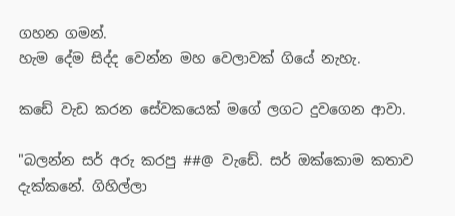ගහන ගමන්.
හැම දේම සිද්ද වෙන්න මහ වෙලාවක් ගියේ නැහැ.

කඩේ වැඩ කරන සේවකයෙක් මගේ ලගට දුවගෙන ආවා.

"බලන්න සර් අරු කරපු ##@ වැඩේ. සර් ඔක්කොම කතාව දැක්කනේ. ගිහිල්ලා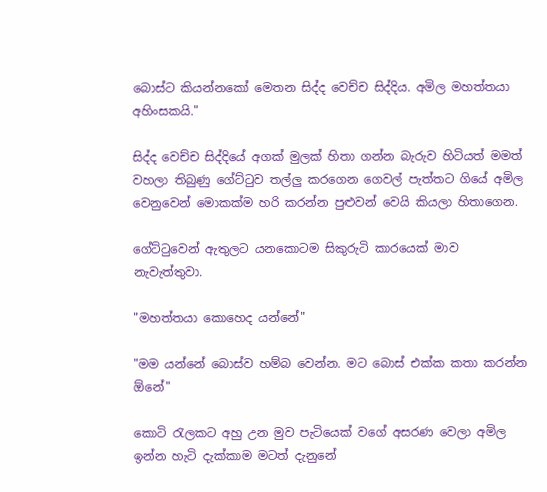බොස්ට කියන්නකෝ මෙතන සිද්ද වෙච්ච සිද්දිය. අමිල මහත්තයා අහිංසකයි."

සිද්ද වෙච්ච සිද්දියේ අගක් මුලක් හිතා ගන්න බැරුව හිටියත් මමත් වහලා තිබුණු ගේට්ටුව තල්ලු කරගෙන ගෙවල් පැත්තට ගියේ අමිල වෙනුවෙන් මොකක්ම හරි කරන්න පුළුවන් වෙයි කියලා හිතාගෙන.

ගේට්ටුවෙන් ඇතුලට යනකොටම සිකුරුටි කාරයෙක් මාව නැවැත්තුවා.

"මහත්තයා කොහෙද යන්නේ"

"මම යන්නේ බොස්ව හම්බ වෙන්න. මට බොස් එක්ක කතා කරන්න ඕනේ"

කොටි රැලකට අහු උන මුව පැටියෙක් වගේ අසරණ වෙලා අමිල ඉන්න හැටි දැක්කාම මටත් දැනුනේ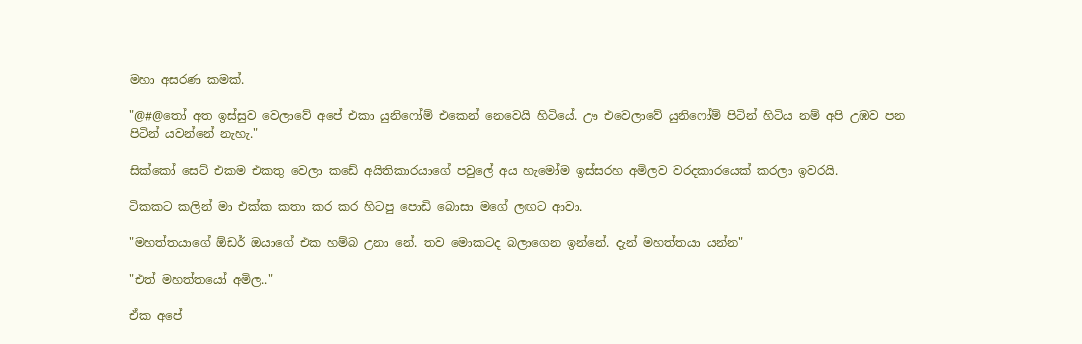මහා අසරණ කමක්.

"@#@තෝ අත ඉස්සුව වෙලාවේ අපේ එකා යුනිෆෝම් එකෙන් නෙවෙයි හිටියේ. ඌ එවෙලාවේ යුනිෆෝම් පිටින් හිටිය නම් අපි උඹව පන පිටින් යවන්නේ නැහැ."

සික්කෝ සෙට් එකම එකතු වෙලා කඩේ අයිතිකාරයාගේ පවුලේ අය හැමෝම ඉස්සරහ අමිලව වරදකාරයෙක් කරලා ඉවරයි.

ටිකකට කලින් මා එක්ක කතා කර කර හිටපු පොඩි බොසා මගේ ලඟට ආවා.

"මහත්තයාගේ ඕඩර් ඔයාගේ එක හම්බ උනා නේ. තව මොකටද බලාගෙන ඉන්නේ. දැන් මහත්තයා යන්න"

"එත් මහත්තයෝ අමිල.."

ඒක අපේ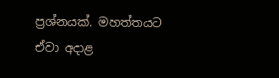ප්‍රශ්නයක්. මහත්තයට ඒවා අදාළ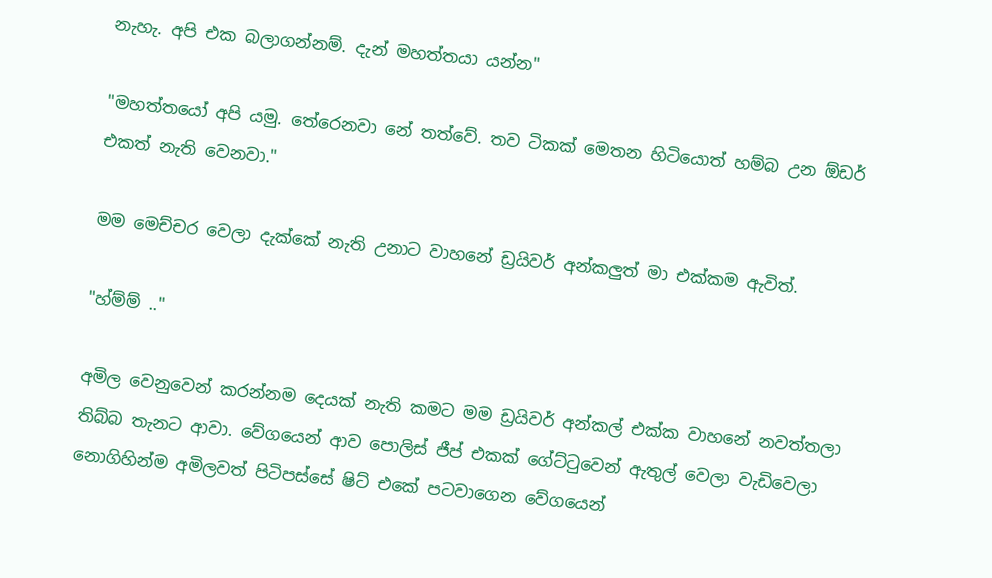නැහැ. අපි එක බලාගන්නම්. දැන් මහත්තයා යන්න"

"මහත්තයෝ අපි යමු. තේරෙනවා නේ තත්වේ. තව ටිකක් මෙතන හිටියොත් හම්බ උන ඕඩර් එකත් නැති වෙනවා."

මම මෙච්චර වෙලා දැක්කේ නැති උනාට වාහනේ ඩ්‍රයිවර් අන්කලුත් මා එක්කම ඇවිත්.

"හ්ම්ම් .."

අමිල වෙනුවෙන් කරන්නම දෙයක් නැති කමට මම ඩ්‍රයිවර් අන්කල් එක්ක වාහනේ නවත්තලා තිබ්බ තැනට ආවා. වේගයෙන් ආව පොලිස් ජීප් එකක් ගේට්ටුවෙන් ඇතුල් වෙලා වැඩිවෙලා නොගිහින්ම අමිලවත් පිටිපස්සේ ෂිට් එකේ පටවාගෙන වේගයෙන්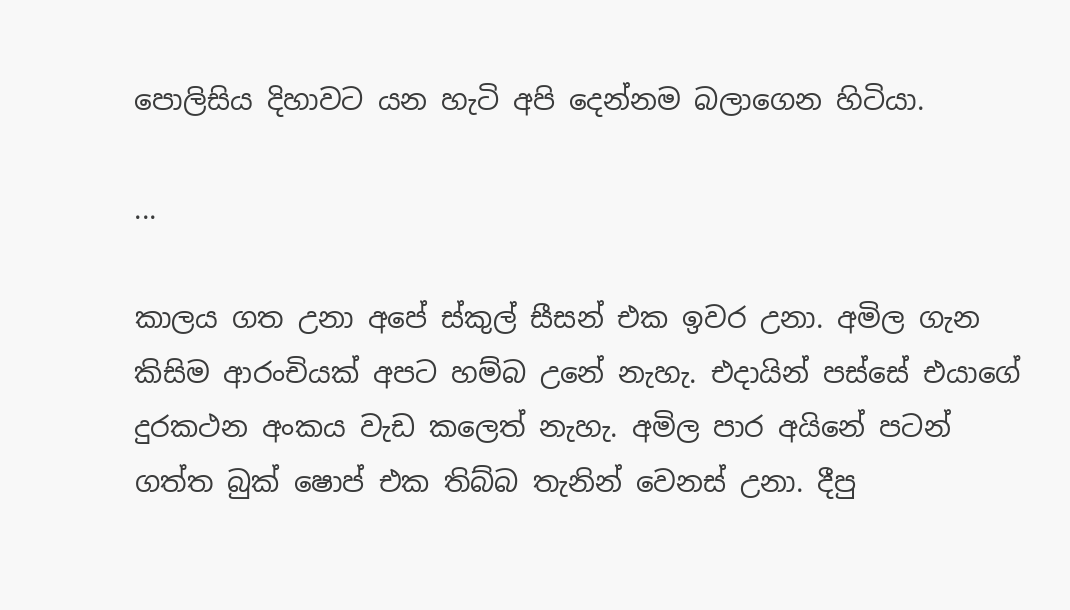පොලිසිය දිහාවට යන හැටි අපි දෙන්නම බලාගෙන හිටියා.

...

කාලය ගත උනා අපේ ස්කුල් සීසන් එක ඉවර උනා. අමිල ගැන කිසිම ආරංචියක් අපට හම්බ උනේ නැහැ. එදායින් පස්සේ එයාගේ දුරකථන අංකය වැඩ කලෙත් නැහැ. අමිල පාර අයිනේ පටන් ගත්ත බුක් ෂොප් එක තිබ්බ තැනින් වෙනස් උනා. දීපු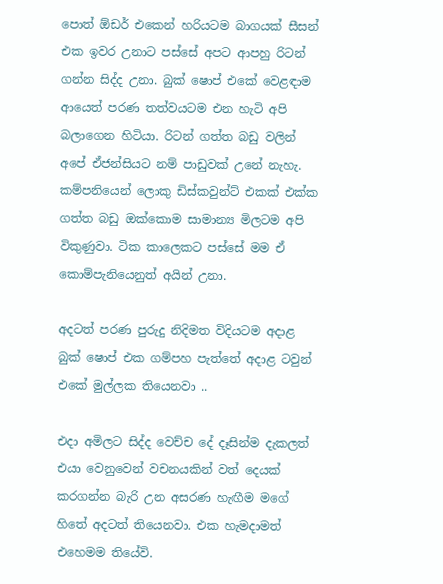පොත් ඕඩර් එකෙන් හරියටම බාගයක් සීසන් එක ඉවර උනාට පස්සේ අපට ආපහු රිටන් ගන්න සිද්ද උනා. බුක් ෂොප් එකේ වෙළඳාම ආයෙත් පරණ තත්වයටම එන හැටි අපි බලාගෙන හිටියා. රිටන් ගත්ත බඩු වලින් අපේ ඒජන්සියට නම් පාඩුවක් උනේ නැහැ. කම්පනියෙන් ලොකු ඩිස්කවුන්ට් එකක් එක්ක ගත්ත බඩු ඔක්කොම සාමාන්‍ය මිලටම අපි විකුණුවා. ටික කාලෙකට පස්සේ මම ඒ කොම්පැනියෙනුත් අයින් උනා.

අදටත් පරණ පුරුදු නිදිමත විදියටම අදාළ බුක් ෂොප් එක ගම්පහ පැත්තේ අදාළ ටවුන් එකේ මුල්ලක තියෙනවා ..

එදා අමිලට සිද්ද වෙච්ච දේ දෑසින්ම දැකලත් එයා වෙනුවෙන් වචනයකින් වත් දෙයක් කරගන්න බැරි උන අසරණ හැඟීම මගේ හිතේ අදටත් තියෙනවා. එක හැමදාමත් එහෙමම තියේවි.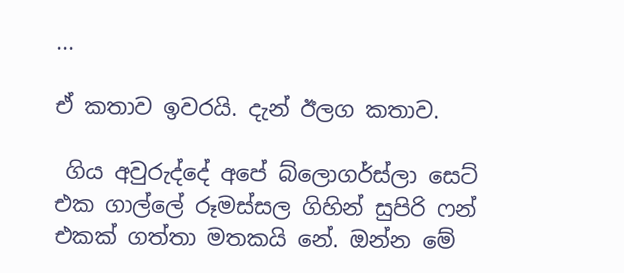...

ඒ කතාව ඉවරයි. දැන් ඊලග කතාව.

 ගිය අවුරුද්දේ අපේ බ්ලොගර්ස්ලා සෙට් එක ගාල්ලේ රූමස්සල ගිහින් සුපිරි ෆන් එකක් ගත්තා මතකයි නේ. ඔන්න මේ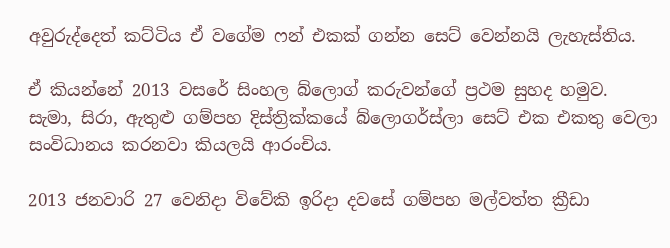අවුරුද්දෙත් කට්ටිය ඒ වගේම ෆන් එකක් ගන්න සෙට් වෙන්නයි ලැහැස්තිය.

ඒ කියන්නේ 2013 වසරේ සිංහල බ්ලොග් කරුවන්ගේ ප්‍රථම සුහද හමුව.
සැමා, සිරා, ඇතුළු ගම්පහ දිස්ත්‍රික්කයේ බ්ලොගර්ස්ලා සෙට් එක එකතු වෙලා සංවිධානය කරනවා කියලයි ආරංචිය.

2013 ජනවාරි 27 වෙනිදා විවේකි ඉරිදා දවසේ ගම්පහ මල්වත්ත ක්‍රීඩා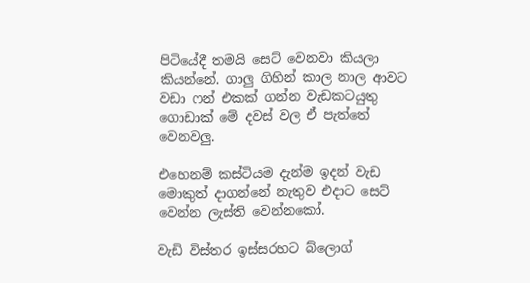පිටියේදී තමයි සෙට් වෙනවා කියලා කියන්නේ. ගාලු ගිහින් කාල නාල ආවට වඩා ෆන් එකක් ගන්න වැඩකටයුතු ගොඩාක් මේ දවස් වල ඒ පැත්තේ වෙනවලු.

එහෙනම් කස්ටියම දැන්ම ඉදන් වැඩ මොකුත් දාගන්නේ නැතුව එදාට සෙට් වෙන්න ලැස්ති වෙන්නකෝ.

වැඩි විස්තර ඉස්සරහට බ්ලොග්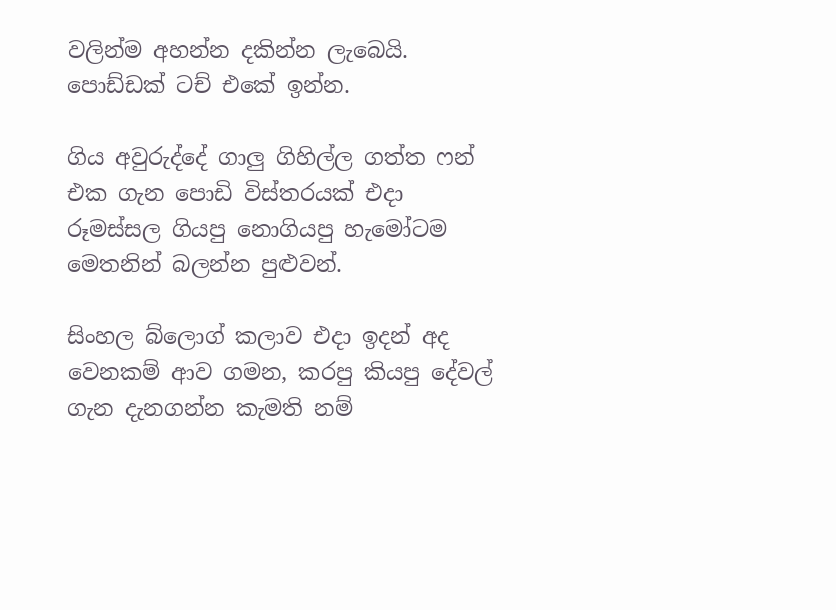වලින්ම අහන්න දකින්න ලැබෙයි. පොඩ්ඩක් ටච් එකේ ඉන්න.

ගිය අවුරුද්දේ ගාලු ගිහිල්ල ගත්ත ෆන් එක ගැන පොඩි විස්තරයක් එදා රූමස්සල ගියපු නොගියපු හැමෝටම මෙතනින් බලන්න පුළුවන්.

සිංහල බ්ලොග් කලාව එදා ඉදන් අද වෙනකම් ආව ගමන, කරපු කියපු දේවල් ගැන දැනගන්න කැමති නම්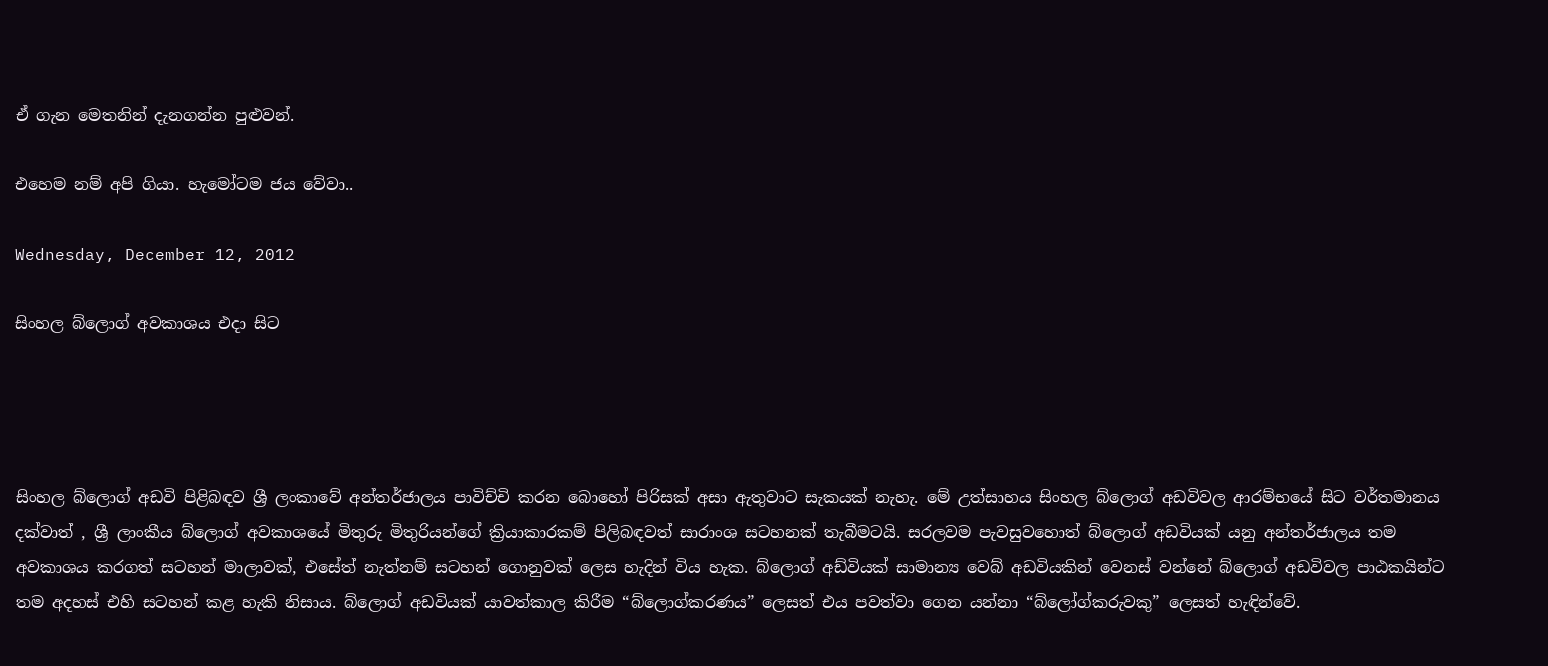ඒ ගැන මෙතනින් දැනගන්න පුළුවන්.

එහෙම නම් අපි ගියා. හැමෝටම ජය වේවා..

Wednesday, December 12, 2012

සිංහල බ්ලොග් අවකාශය එදා සිට




සිංහල බ්ලොග් අඩවි පිළිබඳව ශ්‍රී ලංකාවේ අන්තර්ජාලය පාවිච්චි කරන බොහෝ පිරිසක් අසා ඇතුවාට සැකයක් නැහැ. මේ උත්සාහය සිංහල බ්ලොග් අඩවිවල ආරම්භයේ සිට වර්තමානය දක්වාත් , ශ්‍රී ලාංකීය බ්ලොග් අවකාශයේ මිතුරු මිතුරියන්ගේ ක්‍රියාකාරකම් පිලිබඳවත් සාරාංශ සටහනක් තැබීමටයි. සරලවම පැවසුවහොත් බ්ලොග් අඩවියක් යනු අන්තර්ජාලය තම අවකාශය කරගත් සටහන් මාලාවක්, එසේත් නැත්නම් සටහන් ගොනුවක් ලෙස හැදින් විය හැක. බ්ලොග් අඩ්වියක් සාමාන්‍ය වෙබ් අඩවියකින් වෙනස් වන්නේ බ්ලොග් අඩවිවල පාඨකයින්ට තම අදහස් එහි සටහන් කළ හැකි නිසාය. බ්ලොග් අඩවියක් යාවත්කාල කිරීම “බ්ලොග්කරණය” ලෙසත් එය පවත්වා ගෙන යන්නා “බ්ලෝග්කරුවකු” ලෙසත් හැඳින්වේ.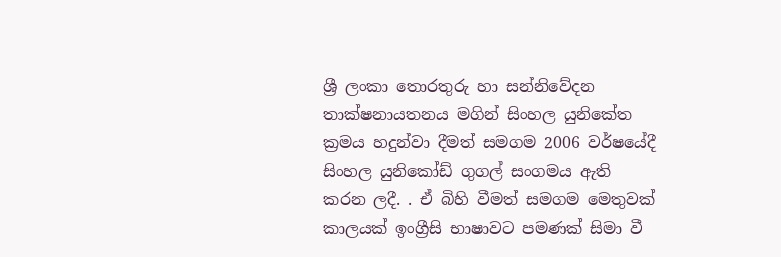ශ්‍රී ලංකා තොරතුරු හා සන්නිවේදන තාක්ෂනායතනය මගින් සිංහල යුනිකේත ක්‍රමය හදුන්වා දීමත් සමගම 2006 වර්ෂයේදී සිංහල යුනිකෝඩ් ගුගල් සංගමය ඇති කරන ලදී. . ඒ බිහි වීමත් සමගම මෙතුවක් කාලයක් ඉංග්‍රීසි භාෂාවට පමණක් සිමා වී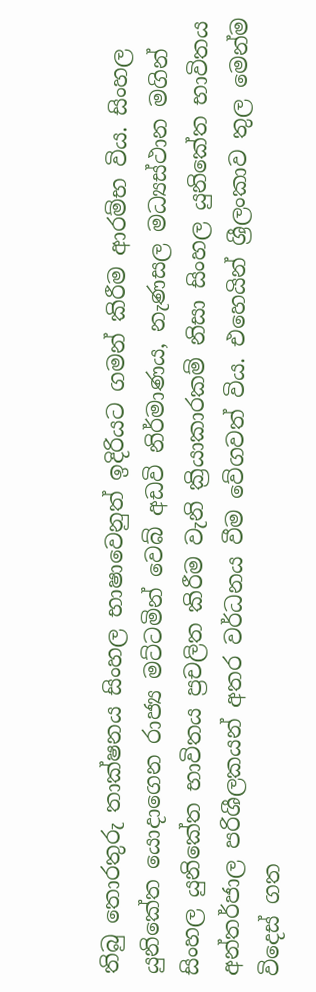තිබු තොරතුරු තාක්ෂනය සිංහල භාෂාවෙනුත් ඉදිරියට ගමන් කිරීම ආරම්භ විය. සිංහල යුනිකේත යොදාගෙන රාජ්‍ය මට්ටමින් වෙබ් අඩවි නිර්මාණය, නැණසල මධ්‍යස්ථාන මගින් සිංහල යුනිකේත භාවිතය ප්‍රචලිත කිරීම වැනි ක්‍රියාකාරකම් නිසා සිංහල යුනිකේත භාවිතය අන්තර්ජාල පරිශීලකයන් අතර වර්ධනය වීම වේගවත් විය. එහෙයින් ශ්‍රීලංකාව තුල මෙන්ම විදෙස් ගත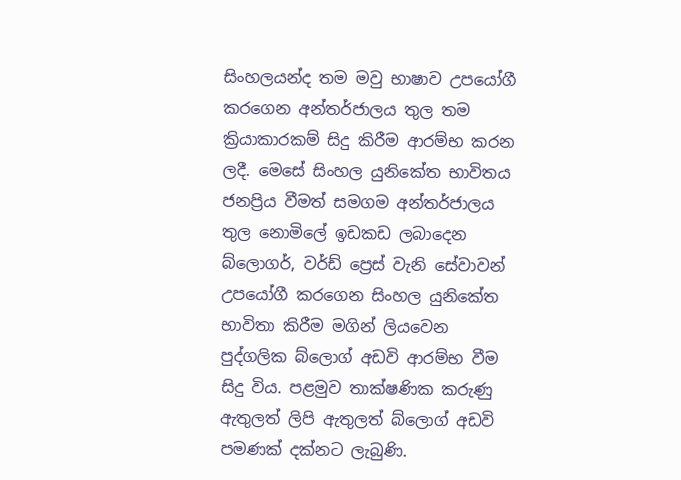සිංහලයන්ද තම මවු භාෂාව උපයෝගී කරගෙන අන්තර්ජාලය තුල තම ක්‍රියාකාරකම් සිදු කිරීම ආරම්භ කරන ලදී. මෙසේ සිංහල යුනිකේත භාවිතය ජනප්‍රිය වීමත් සමගම අන්තර්ජාලය තුල නොමිලේ ඉඩකඩ ලබාදෙන බ්ලොගර්, වර්ඩ් ප්‍රෙස් වැනි සේවාවන් උපයෝගී කරගෙන සිංහල යුනිකේත භාවිතා කිරීම මගින් ලියවෙන පුද්ගලික බ්ලොග් අඩවි ආරම්භ වීම සිදු විය. පළමුව තාක්ෂණික කරුණු ඇතුලත් ලිපි ඇතුලත් බ්ලොග් අඩවි පමණක් දක්නට ලැබුණි.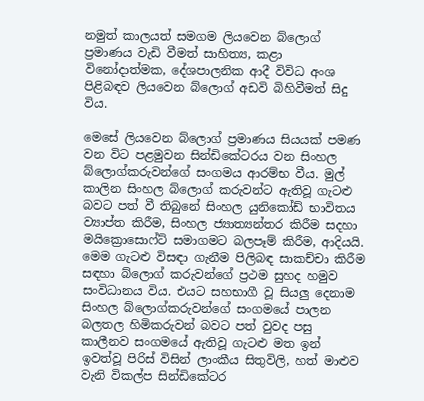නමුත් කාලයත් සමගම ලියවෙන බ්ලොග් ප්‍රමාණය වැඩි වීමත් සාහිත්‍ය, කළා විනෝදාත්මක, දේශපාලනික ආදී විවිධ අංශ පිළිබඳව ලියවෙන බ්ලොග් අඩවි බිහිවීමත් සිදු විය.

මෙසේ ලියවෙන බ්ලොග් ප්‍රමාණය සියයක් පමණ වන විට පළමුවන සින්ඩිකේටරය වන සිංහල බ්ලොග්කරුවන්ගේ සංගමය ආරම්භ වීය. මුල් කාලින සිංහල බ්ලොග් කරුවන්ට ඇතිවූ ගැටළු බවට පත් වී තිබුනේ සිංහල යුනිකෝඩ් භාවිතය ව්‍යාප්ත කිරීම, සිංහල ජ්‍යාත්‍යන්තර කිරීම සදහා මයික්‍රොසොෆ්ට් සමාගමට බලපෑම් කිරීම, ආදියයි. මෙම ගැටළු විසඳා ගැනීම පිලිබඳ සාකච්චා කිරීම සඳහා බ්ලොග් කරුවන්ගේ ප්‍රථම සුහද හමුව සංවිධානය විය. එයට සහභාගී වූ සියලු දෙනාම සිංහල බ්ලොග්කරුවන්ගේ සංගමයේ පාලන බලතල හිමිකරුවන් බවට පත් වුවද පසු කාලීනව සංගමයේ ඇතිවූ ගැටළු මත ඉන් ඉවත්වූ පිරිස් විසින් ලාංකීය සිතුවිලි, හත් මාළුව වැනි විකල්ප සින්ඩිකේටර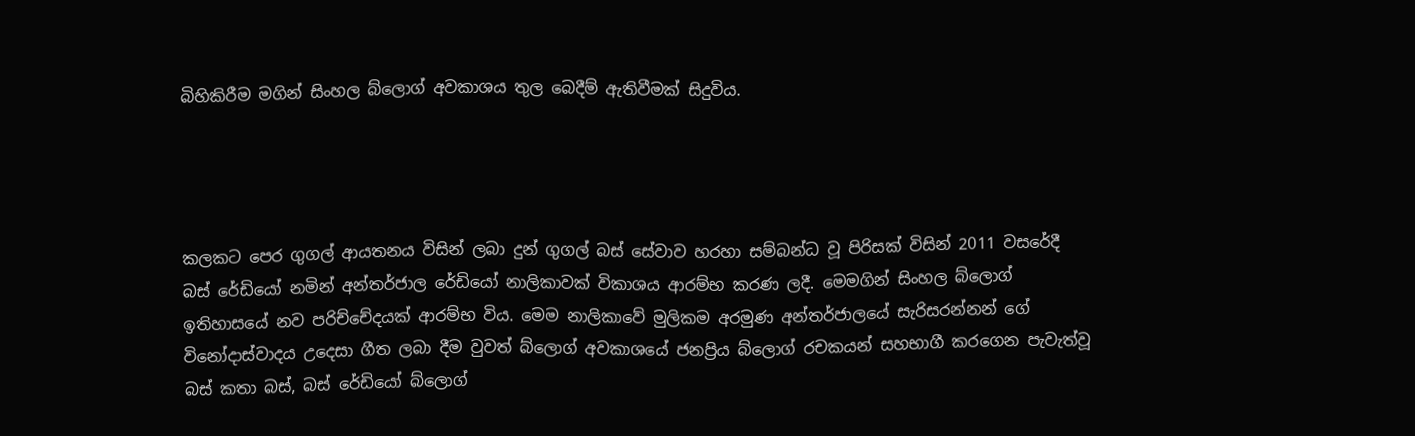බිහිකිරීම මගින් සිංහල බ්ලොග් අවකාශය තුල බෙදීම් ඇතිවීමක් සිදුවිය.




කලකට පෙර ගුගල් ආයතනය විසින් ලබා දුන් ගුගල් බස් සේවාව හරහා සම්බන්ධ වූ පිරිසක් විසින් 2011 වසරේදී බස් රේඩියෝ නමින් අන්තර්ජාල රේඩියෝ නාලිකාවක් විකාශය ආරම්භ කරණ ලදී. මෙමගින් සිංහල බ්ලොග් ඉතිහාසයේ නව පරිච්චේදයක් ආරම්භ විය. මෙම නාලිකාවේ මුලිකම අරමුණ අන්තර්ජාලයේ සැරිසරන්නන් ගේ විනෝදාස්වාදය උදෙසා ගීත ලබා දීම වුවත් බ්ලොග් අවකාශයේ ජනප්‍රිය බ්ලොග් රචකයන් සහභාගී කරගෙන පැවැත්වූ බස් කතා බස්, බස් රේඩියෝ බ්ලොග්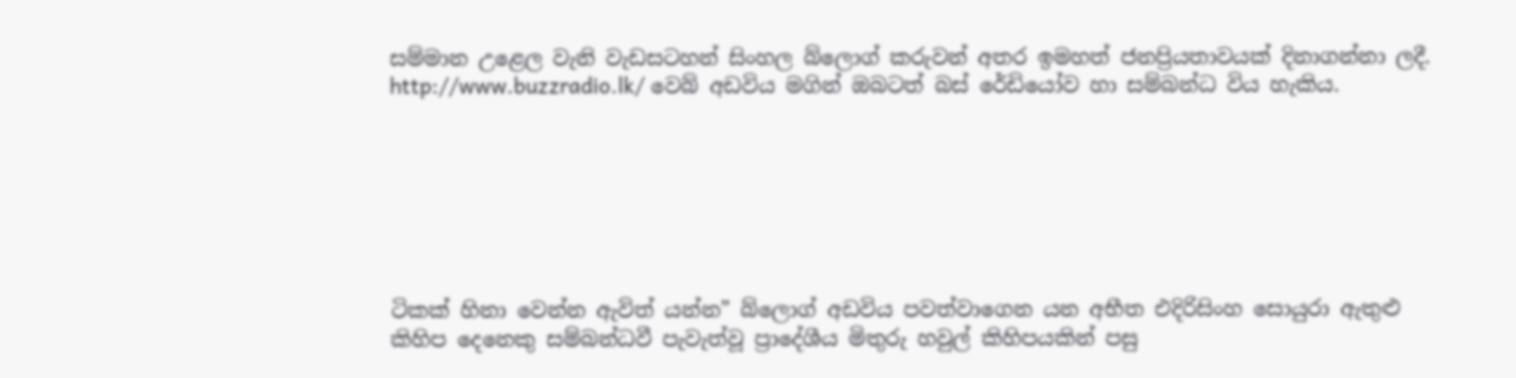සම්මාන උළෙල වැනි වැඩසටහන් සිංහල බ්ලොග් කරුවන් අතර ඉමහත් ජනප්‍රියතාවයක් දිනාගන්නා ලදී. http://www.buzzradio.lk/ වෙබ් අඩවිය මගින් ඔබටත් බස් රේඩියෝව හා සම්බන්ධ විය හැකිය.







ටිකක් හිනා වෙන්න ඇවිත් යන්න” බ්ලොග් අඩවිය පවත්වාගෙන යන අභීත එදිරිසිංහ සොයුරා ඇතුළු කිහිප දෙනෙකු සම්බන්ධවී පැවැත්වූ ප්‍රාදේශීය මිතුරු හවුල් කිහිපයකින් පසු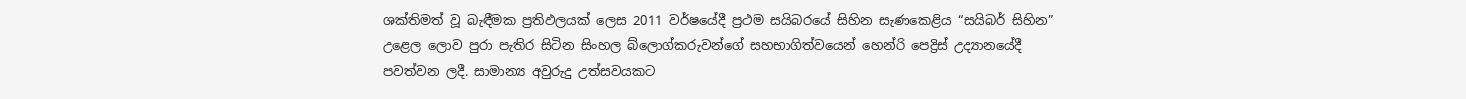ශක්තිමත් වූ බැඳීමක ප්‍රතිඵලයක් ලෙස 2011 වර්ෂයේදී ප්‍රථම සයිබරයේ සිහින සැණකෙළිය “සයිබර් සිහින” උළෙල ලොව පුරා පැතිර සිටින සිංහල බ්ලොග්කරුවන්ගේ සහභාගිත්වයෙන් හෙන්රි පෙද්‍රිස් උද්‍යානයේදී පවත්වන ලදී. සාමාන්‍ය අවුරුදු උත්සවයකට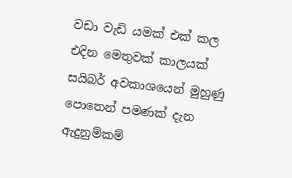වඩා වැඩි යමක් එක් කල එදින මෙතුවක් කාලයක් සයිබර් අවකාශයෙන් මුහුණු පොතෙන් පමණක් දැන ඇදුනුම්කම්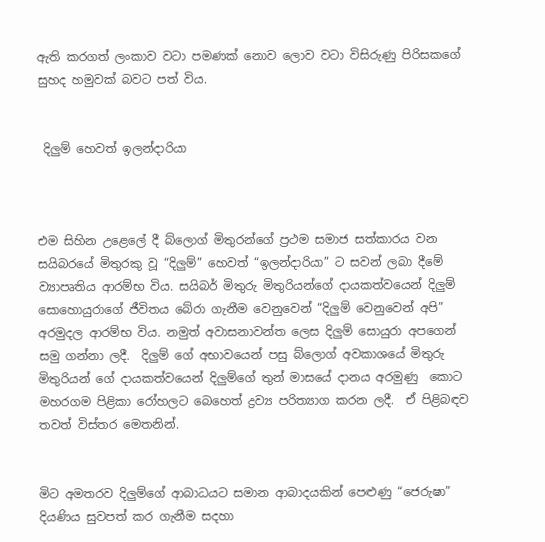ඇති කරගත් ලංකාව වටා පමණක් නොව ලොව වටා විසිරුණු පිරිසකගේ සුහද හමුවක් බවට පත් විය.


 දිලුම් හෙවත් ඉලන්දාරියා



එම සිහින උළෙලේ දී බ්ලොග් මිතුරන්ගේ ප්‍රථම සමාජ සත්කාරය වන සයිබරයේ මිතුරකු වූ “දිලුම්” හෙවත් “ඉලන්දාරියා” ට සවන් ලබා දීමේ ව්‍යාපෘතිය ආරම්භ විය. සයිබර් මිතුරු මිතුරියන්ගේ දායකත්වයෙන් දිලුම් සොහොයුරාගේ ජීවිතය බේරා ගැනීම වෙනුවෙන් “දිලුම් වෙනුවෙන් අපි” අරමුදල ආරම්භ විය. නමුත් අවාසනාවන්ත ලෙස දිලුම් සොයුරා අපගෙන් සමු ගන්නා ලදී.  දිලුම් ගේ අභාවයෙන් පසු බ්ලොග් අවකාශයේ මිතුරු මිතුරියන් ගේ දායකත්වයෙන් දිලුම්ගේ තුන් මාසයේ දානය අරමුණු  කොට මහරගම පිළිකා රෝහලට බෙහෙත් ද්‍රව්‍ය පරිත්‍යාග කරන ලදී.  ඒ පිළිබඳව තවත් විස්තර මෙතනින්.


මිට අමතරව දිලුම්ගේ ආබාධයට සමාන ආබාදයකින් පෙළුණු “ජෙරුෂා” දියණිය සුවපත් කර ගැනීම සදහා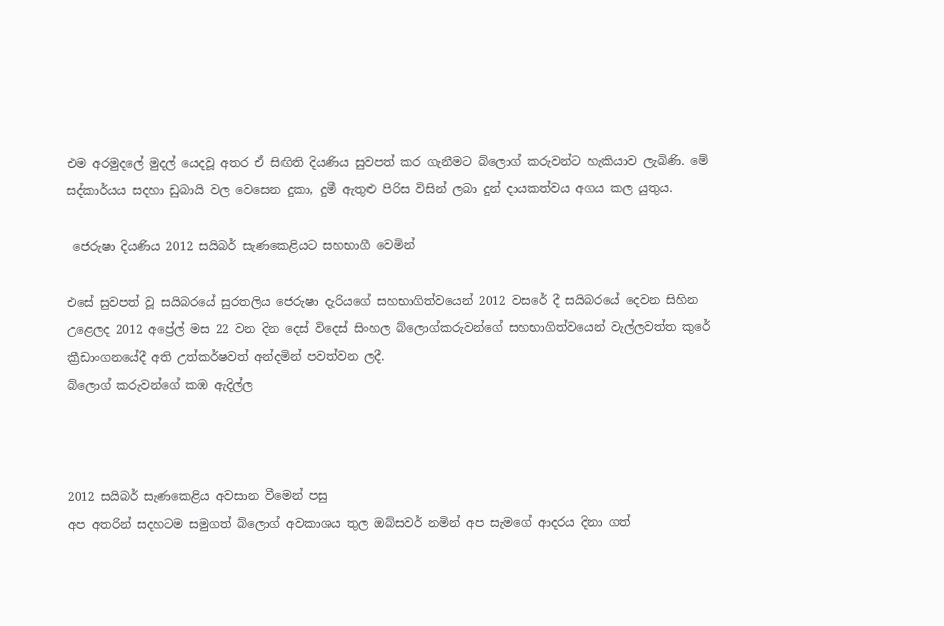එම අරමුදලේ මුදල් යෙදවූ අතර ඒ සිඟිති දියණිය සුවපත් කර ගැනීමට බ්ලොග් කරුවන්ට හැකියාව ලැබිණි. මේ සද්කාර්යය සදහා ඩුබායි වල වෙසෙන දුකා, දුමී ඇතුළු පිරිස විසින් ලබා දුන් දායකත්වය අගය කල යුතුය.

 ජෙරුෂා දියණිය 2012 සයිබර් සැණකෙළියට සහභාගී වෙමින්

එසේ සුවපත් වූ සයිබරයේ සුරතලිය ජෙරුෂා දැරියගේ සහභාගිත්වයෙන් 2012 වසරේ දී සයිබරයේ දෙවන සිහින උළෙලද 2012 අප්‍රේල් මස 22 වන දින දෙස් විදෙස් සිංහල බ්ලොග්කරුවන්ගේ සහභාගිත්වයෙන් වැල්ලවත්ත කුරේ ක්‍රීඩාංගනයේදී අති උත්කර්ෂවත් අන්දමින් පවත්වන ලදී.
බ්ලොග් කරුවන්ගේ කඹ ඇදිල්ල



2012 සයිබර් සැණකෙළිය අවසාන වීමෙන් පසු
අප අතරින් සදහටම සමුගත් බ්ලොග් අවකාශය තුල ඔබ්සවර් නමින් අප සැමගේ ආදරය දිනා ගත්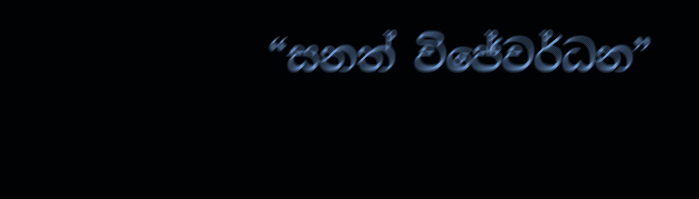“සනත් විජේවර්ධන”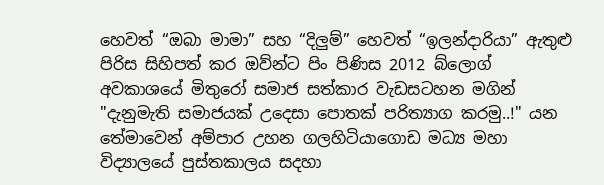හෙවත් “ඔබා මාමා” සහ “දිලුම්” හෙවත් “ඉලන්දාරියා” ඇතුළු පිරිස සිහිපත් කර ඔව්න්ට පිං පිණිස 2012 බ්ලොග් අවකාශයේ මිතුරෝ සමාජ සත්කාර වැඩසටහන මගින් "දැනුමැති සමාජයක් උදෙසා පොතක් පරිත්‍යාග කරමු..!" යන තේමාවෙන් අම්පාර උහන ගලහිටියාගොඩ මධ්‍ය මහා විද්‍යාලයේ පුස්තකාලය සදහා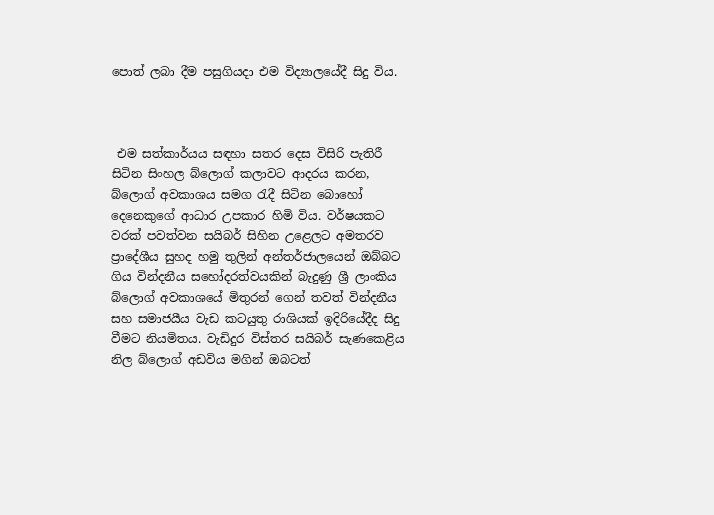පොත් ලබා දීම පසුගියදා එම විද්‍යාලයේදී සිදු විය.



 එම සත්කාර්යය සඳහා සතර දෙස විසිරි පැතිරී සිටින සිංහල බ්ලොග් කලාවට ආදරය කරන, බ්ලොග් අවකාශය සමග රැදී සිටින බොහෝ දෙනෙකුගේ ආධාර උපකාර හිමි විය. වර්ෂයකට වරක් පවත්වන සයිබර් සිහින උළෙලට අමතරව ප්‍රාදේශීය සුහද හමු තුලින් අන්තර්ජාලයෙන් ඔබ්බට ගිය වින්දනීය සහෝදරත්වයකින් බැදුණු ශ්‍රී ලාංකිය බ්ලොග් අවකාශයේ මිතුරන් ගෙන් තවත් වින්දනීය සහ සමාජයීය වැඩ කටයුතු රාශියක් ඉදිරියේදීද සිදු වීමට නියමිතය. වැඩිදුර විස්තර සයිබර් සැණකෙළිය නිල බ්ලොග් අඩවිය මගින් ඔබටත්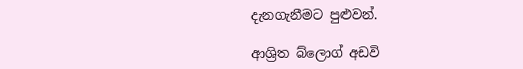දැනගැනීමට පුළුවන්.

ආශ්‍රිත බ්ලොග් අඩවි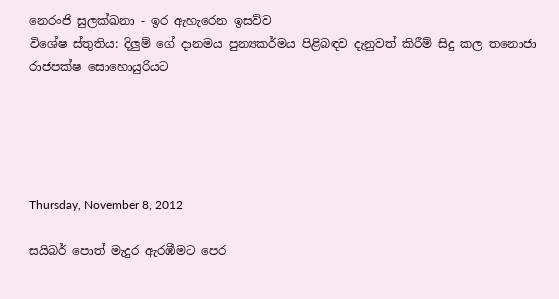නෙරංජි සුලක්ඛනා - ඉර ඇහැරෙන ඉසව්ව
විශේෂ ස්තුතිය: දිලුම් ගේ දානමය පුන්‍යකර්මය පිළිබඳව දැනුවත් කිරීම් සිදු කල තනොජා රාජපක්ෂ සොහොයුරියට





Thursday, November 8, 2012

සයිබර් පොත් මැදුර ඇරඹීමට පෙර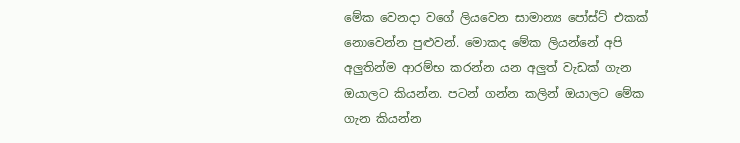මේක වෙනදා වගේ ලියවෙන සාමාන්‍ය පෝස්ට් එකක් නොවෙන්න පුළුවන්. මොකද මේක ලියන්නේ අපි අලුතින්ම ආරම්භ කරන්න යන අලුත් වැඩක් ගැන ඔයාලට කියන්න. පටන් ගන්න කලින් ඔයාලට මේක ගැන කියන්න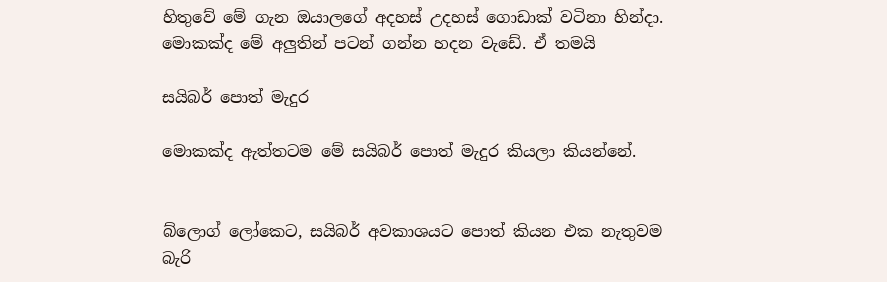හිතුවේ මේ ගැන ඔයාලගේ අදහස් උදහස් ගොඩාක් වටිනා හින්දා. මොකක්ද මේ අලුතින් පටන් ගන්න හදන වැඩේ. ඒ තමයි

සයිබර් පොත් මැදුර

මොකක්ද ඇත්තටම මේ සයිබර් පොත් මැදුර කියලා කියන්නේ.


බ්ලොග් ලෝකෙට, සයිබර් අවකාශයට පොත් කියන එක නැතුවම බැරි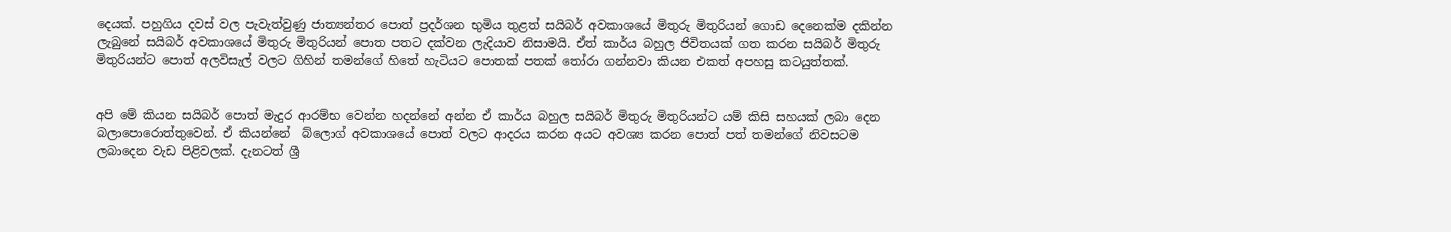දෙයක්. පහුගිය දවස් වල පැවැත්වුණු ජාත්‍යන්තර පොත් ප්‍රදර්ශන භුමිය තුළත් සයිබර් අවකාශයේ මිතුරු මිතුරියන් ගොඩ දෙනෙක්ම දකින්න ලැබුනේ සයිබර් අවකාශයේ මිතුරු මිතුරියන් පොත පතට දක්වන ලැදියාව නිසාමයි. ඒත් කාර්ය බහුල ජිවිතයක් ගත කරන සයිබර් මිතුරු මිතුරියන්ට පොත් අලවිසැල් වලට ගිහින් තමන්ගේ හිතේ හැටියට පොතක් පතක් තෝරා ගන්නවා කියන එකත් අපහසු කටයුත්තක්.


අපි මේ කියන සයිබර් පොත් මැදුර ආරම්භ වෙන්න හදන්නේ අන්න ඒ කාර්ය බහුල සයිබර් මිතුරු මිතුරියන්ට යම් කිසි සහයක් ලබා දෙන බලාපොරොත්තුවෙන්. ඒ කියන්නේ  බ්ලොග් අවකාශයේ පොත් වලට ආදරය කරන අයට අවශ්‍ය කරන පොත් පත් තමන්ගේ නිවසටම ලබාදෙන වැඩ පිළිවලක්. දැනටත් ශ්‍රී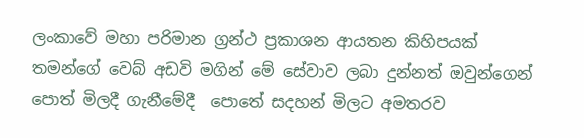ලංකාවේ මහා පරිමාන ග්‍රන්ථ ප්‍රකාශන ආයතන කිහිපයක් තමන්ගේ වෙබ් අඩවි මගින් මේ සේවාව ලබා දුන්නත් ඔවුන්ගෙන් පොත් මිලදී ගැනීමේදී  පොතේ සදහන් මිලට අමතරව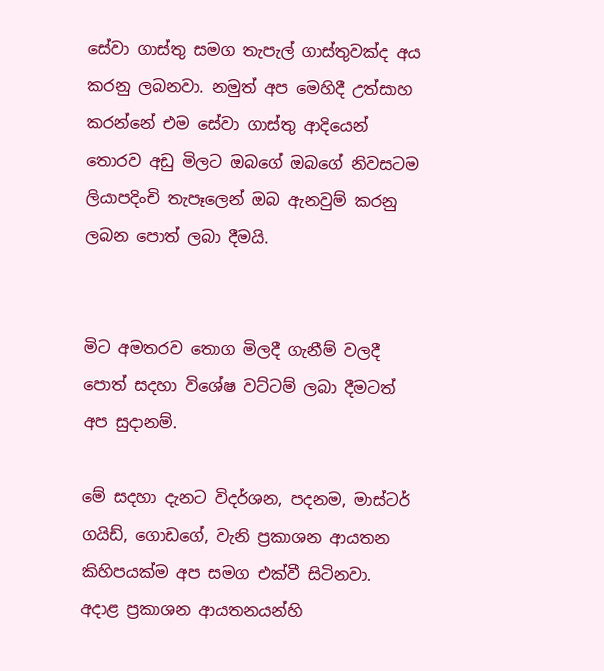සේවා ගාස්තු සමග තැපැල් ගාස්තුවක්ද අය කරනු ලබනවා. නමුත් අප මෙහිදී උත්සාහ කරන්නේ එම සේවා ගාස්තු ආදියෙන් තොරව අඩු මිලට ඔබගේ ඔබගේ නිවසටම ලියාපදිංචි තැපෑලෙන් ඔබ ඇනවුම් කරනු ලබන පොත් ලබා දීමයි.


මිට අමතරව තොග මිලදී ගැනීම් වලදී පොත් සදහා විශේෂ වට්ටම් ලබා දීමටත් අප සුදානම්.

මේ සදහා දැනට විදර්ශන, පදනම, මාස්ටර් ගයිඩ්, ගොඩගේ, වැනි ප්‍රකාශන ආයතන කිහිපයක්ම අප සමග එක්වී සිටිනවා. අදාළ ප්‍රකාශන ආයතනයන්හි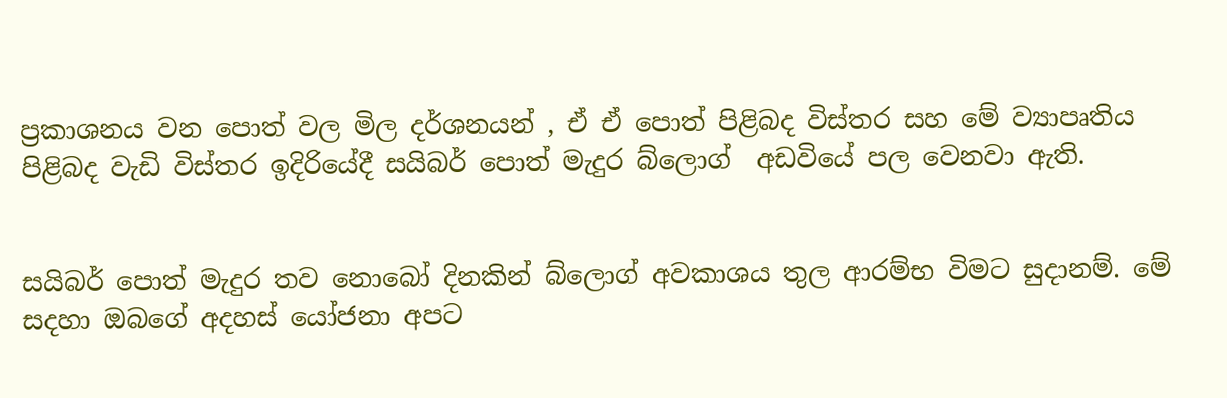ප්‍රකාශනය වන පොත් වල මිල දර්ශනයන් , ඒ ඒ පොත් පිළිබද විස්තර සහ මේ ව්‍යාපෘතිය පිළිබද වැඩි විස්තර ඉදිරියේදී සයිබර් පොත් මැදුර බ්ලොග්  අඩවියේ පල වෙනවා ඇති.


සයිබර් පොත් මැදුර තව නොබෝ දිනකින් බ්ලොග් අවකාශය තුල ආරම්භ විමට සුදානම්. මේ සදහා ඔබගේ අදහස් යෝජනා අපට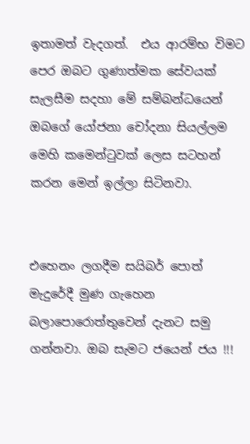ඉතාමත් වැදගත්.  එය ආරම්භ විමට පෙර ඔබට ගුණාත්මක සේවයක් සැලසීම සදහා මේ සම්බන්ධයෙන් ඔබගේ යෝජනා චෝදනා සියල්ලම මෙහි කමෙන්ටුවක් ලෙස සටහන් කරන මෙන් ඉල්ලා සිටිනවා.


එහෙනං ලගදීම සයිබර් පොත් මැදුරේදී මුණ ගැහෙන බලාපොරොත්තුවෙන් දැනට සමු ගන්නවා. ඔබ සැමට ජයෙන් ජය !!!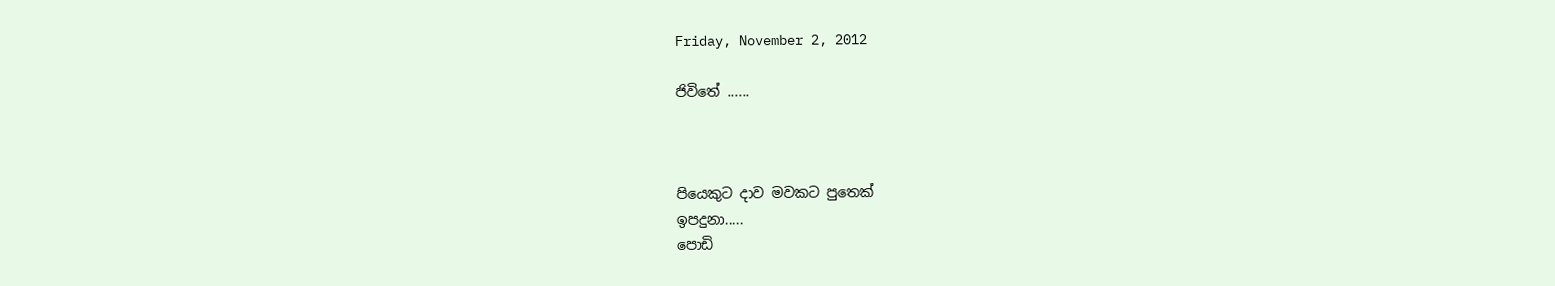Friday, November 2, 2012

ජිවිතේ ......



පියෙකුට දාව මවකට පුතෙක්
ඉපදුනා.....
පොඩි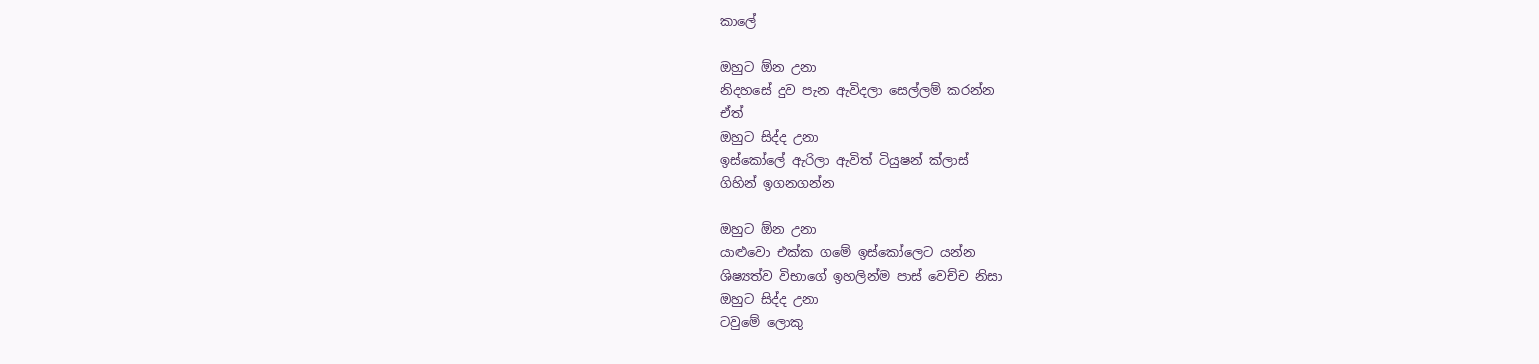කාලේ

ඔහුට ඕන උනා
නිදහසේ දුව පැන ඇවිදලා සෙල්ලම් කරන්න
ඒත්
ඔහුට සිද්ද උනා
ඉස්කෝලේ ඇරිලා ඇවිත් ටියුෂන් ක්ලාස්
ගිහින් ඉගනගන්න

ඔහුට ඕන උනා
යාළුවො එක්ක ගමේ ඉස්කෝලෙට යන්න
ශිෂ්‍යත්ව විභාගේ ඉහලින්ම පාස් වෙච්ච නිසා
ඔහුට සිද්ද උනා
ටවුමේ ලොකු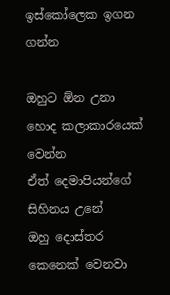ඉස්කෝලෙක ඉගන ගන්න

ඔහුට ඕන උනා
හොද කලාකාරයෙක් වෙන්න
ඒත් දෙමාපියන්ගේ සිහිනය උනේ
ඔහු දොස්තර කෙනෙක් වෙනවා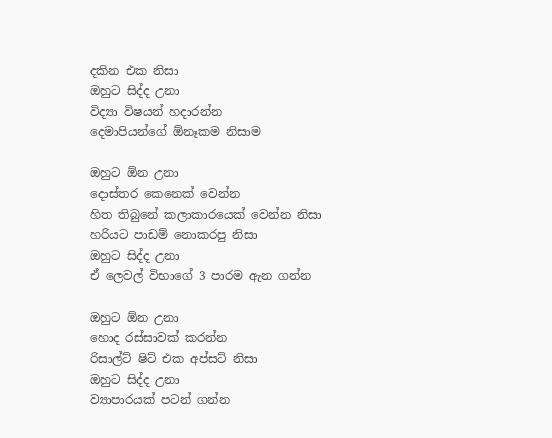දකින එක නිසා
ඔහුට සිද්ද උනා
විද්‍යා විෂයන් හදාරන්න
දෙමාපියන්ගේ ඕනෑකම නිසාම

ඔහුට ඕන උනා
දොස්තර කෙනෙක් වෙන්න
හිත තිබුනේ කලාකාරයෙක් වෙන්න නිසා
හරියට පාඩම් නොකරපු නිසා
ඔහුට සිද්ද උනා
ඒ ලෙවල් විභාගේ 3 පාරම ඇන ගන්න

ඔහුට ඕන උනා
හොද රස්සාවක් කරන්න
රිසාල්ට් ෂිට් එක අප්සට් නිසා
ඔහුට සිද්ද උනා
ව්‍යාපාරයක් පටන් ගන්න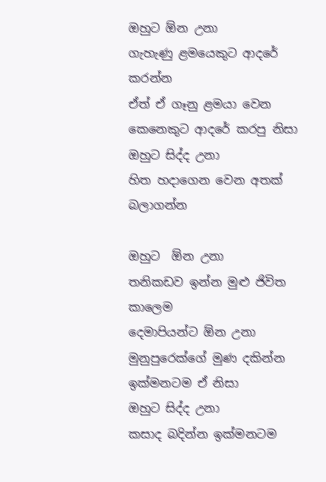ඔහුට ඕන උනා
ගැහැණු ළමයෙකුට ආදරේ කරන්න
ඒත් ඒ ගෑනු ළමයා වෙන කෙනෙකුට ආදරේ කරපු නිසා
ඔහුට සිද්ද උනා
හිත හදාගෙන වෙන අතක් බලාගන්න

ඔහුට  ඕන උනා
තනිකඩව ඉන්න මුළු ජිවිත කාලෙම
දෙමාපියන්ට ඕන උනා මුනුපුරෙක්ගේ මුණ දකින්න
ඉක්මනටම ඒ නිසා
ඔහුට සිද්ද උනා
කසාද බදින්න ඉක්මනටම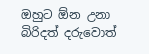ඔහුට ඕන උනා
බිරිදත් දරුවොත්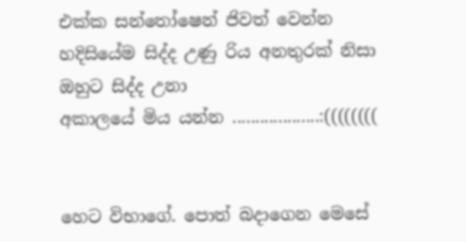එක්ක සන්තෝෂෙන් ජිවත් වෙන්න
හදිසියේම සිද්ද උණු රිය අනතුරක් නිසා
ඔහුට සිද්ද උනා
අකාලයේ මිය යන්න ...................:((((((((


හෙට විභාගේ. පොත් බදාගෙන මෙසේ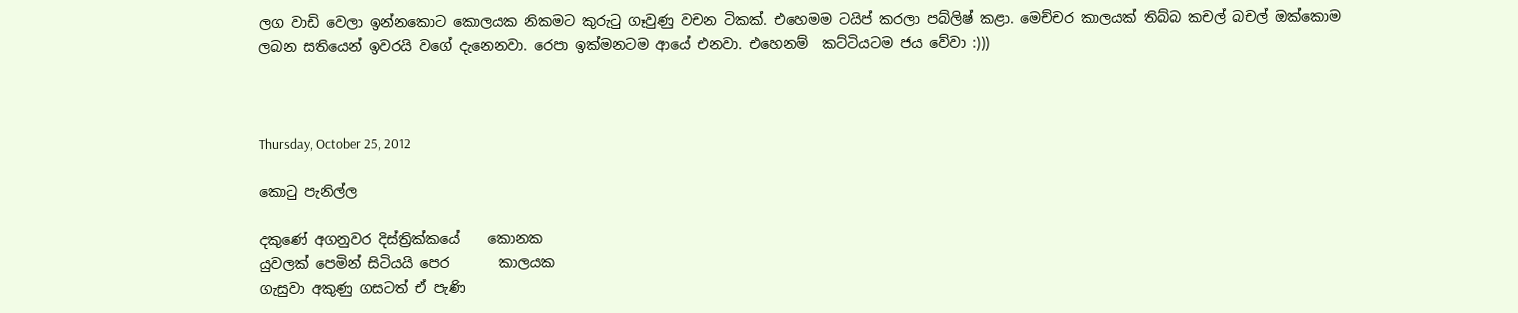ලග වාඩි වෙලා ඉන්නකොට කොලයක නිකමට කුරුටු ගෑවුණු වචන ටිකක්. එහෙමම ටයිප් කරලා පබ්ලිෂ් කළා. මෙච්චර කාලයක් තිබ්බ කචල් බචල් ඔක්කොම ලබන සතියෙන් ඉවරයි වගේ දැනෙනවා. රෙපා ඉක්මනටම ආයේ එනවා. එහෙනම්  කට්ටියටම ජය වේවා :)))



Thursday, October 25, 2012

කොටු පැනිල්ල

දකුණේ අගනුවර දිස්ත්‍රික්කයේ    කොනක
යුවලක් පෙමින් සිටියයි පෙර       කාලයක
ගැසුවා අකුණු ගසටත් ඒ පැණි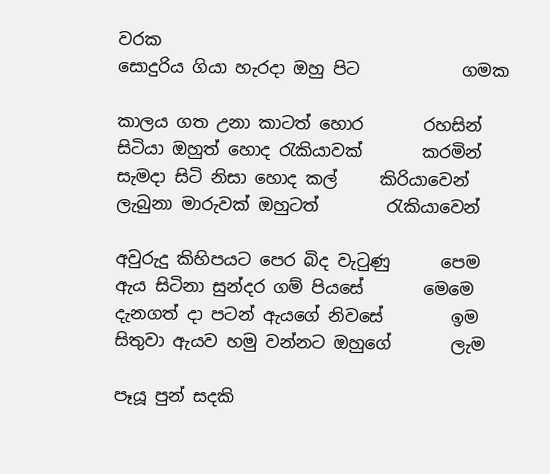වරක
සොදුරිය ගියා හැරදා ඔහු පිට            ගමක

කාලය ගත උනා කාටත් හොර       රහසින්
සිටියා ඔහුත් හොද රැකියාවක්       කරමින්
සැමදා සිටි නිසා හොද කල්     කිරියාවෙන්
ලැබුනා මාරුවක් ඔහුටත්        රැකියාවෙන්

අවුරුදු කිහිපයට පෙර බිද වැටුණු      පෙම
ඇය සිටිනා සුන්දර ගම් පියසේ       මෙමෙ
දැනගත් දා පටන් ඇයගේ නිවසේ        ඉම
සිතුවා ඇයව හමු වන්නට ඔහුගේ       ලැම

පෑයූ පුන් සදකි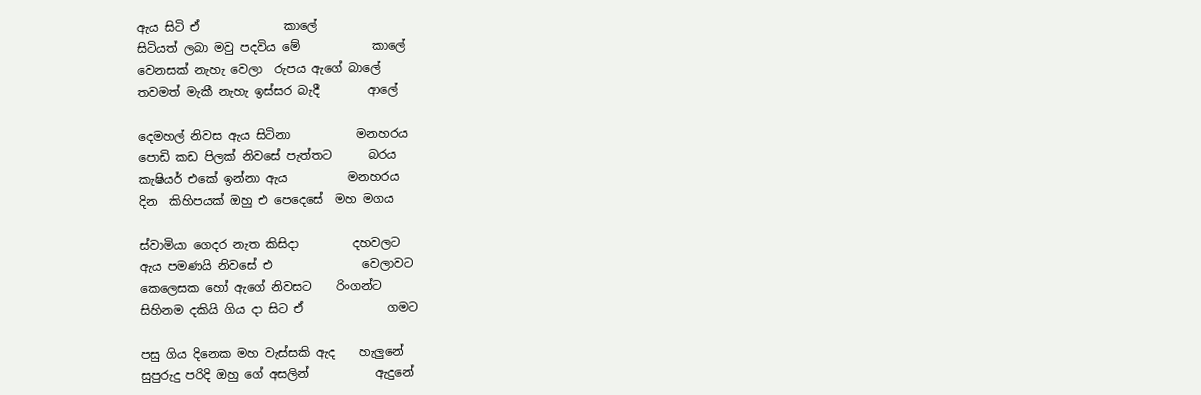ඇය සිටි ඒ              කාලේ
සිටියත් ලබා මවු පදවිය මේ            කාලේ
වෙනසක් නැහැ වෙලා  රුපය ඇගේ බාලේ
තවමත් මැකී නැහැ ඉස්සර බැදී        ආලේ

දෙමහල් නිවස ඇය සිටිනා           මනහරය
පොඩි කඩ පිලක් නිවසේ පැත්තට      බරය
කැෂියර් එකේ ඉන්නා ඇය          මනහරය
දින  කිහිපයක් ඔහු එ පෙදෙසේ  මහ මගය

ස්වාමියා ගෙදර නැත කිසිදා         දහවලට
ඇය පමණයි නිවසේ එ               වෙලාවට
කෙලෙසක හෝ ඇගේ නිවසට    රිංගන්ට
සිහිනම දකියි ගිය දා සිට ඒ              ගමට

පසු ගිය දිනෙක මහ වැස්සකි ඇද    හැලුනේ
සුපුරුදු පරිදි ඔහු ගේ අසලින්           ඇදුනේ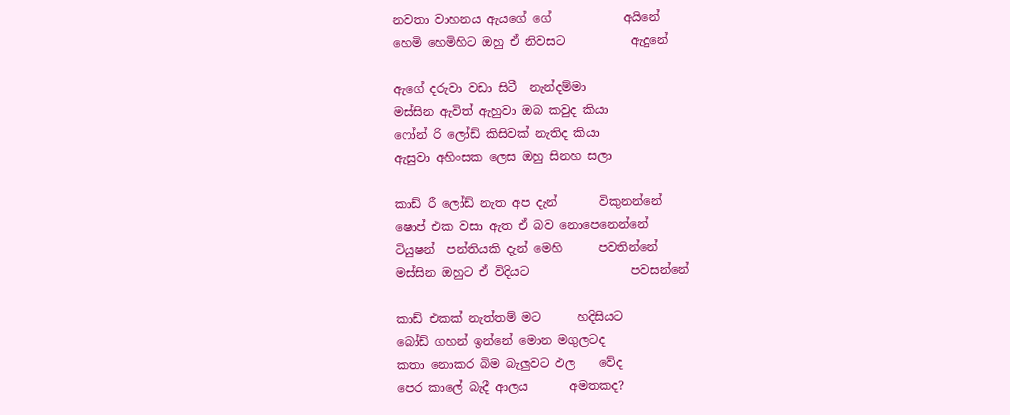නවතා වාහනය ඇයගේ ගේ            අයිනේ
හෙමි හෙමිහිට ඔහු ඒ නිවසට           ඇදුනේ

ඇගේ දරුවා වඩා සිටී  නැන්දම්මා
මස්සින ඇවිත් ඇහුවා ඔබ කවුද කියා
ෆෝන් රි ලෝඩ් කිසිවක් නැතිද කියා
ඇසුවා අහිංසක ලෙස ඔහු සිනහ සලා

කාඩ් රී ලෝඩ් නැත අප දැන්       විකුනන්නේ
ෂොප් එක වසා ඇත ඒ බව නොපෙනෙන්නේ
ටියුෂන්  පන්තියකි දැන් මෙහි      පවතින්නේ
මස්සින ඔහුට ඒ විදියට                 පවසන්නේ

කාඩ් එකක් නැත්තම් මට      හදිසියට
බෝඩ් ගහන් ඉන්නේ මොන මගුලටද
කතා නොකර බිම බැලුවට ඵල    වේද
පෙර කාලේ බැදී ආලය       අමතකද?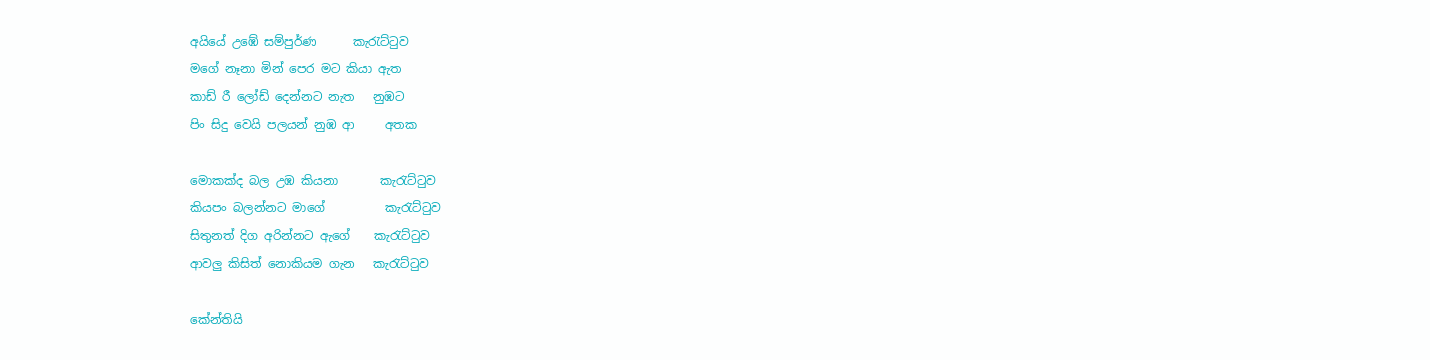අයියේ උඹේ සම්පුර්ණ      කැරැට්ටුව
මගේ නෑනා මින් පෙර මට කියා ඇත
කාඩ් රී ලෝඩ් දෙන්නට නැත   නුඹට
පිං සිදු වෙයි පලයන් නුඹ ආ     අතක

මොකක්ද බල උඹ කියනා       කැරැට්ටුව
කියපං බලන්නට මාගේ          කැරැට්ටුව
සිතුනත් දිග අරින්නට ඇගේ    කැරැට්ටුව
ආවලු කිසිත් නොකියම ගැන   කැරැට්ටුව

කේන්තියි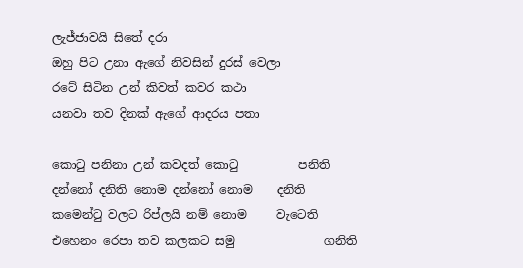ලැජ්ජාවයි සිතේ දරා
ඔහු පිට උනා ඇගේ නිවසින් දුරස් වෙලා
රටේ සිටින උන් කිවත් කවර කථා
යනවා තව දිනක් ඇගේ ආදරය පතා

කොටු පනිනා උන් කවදත් කොටු          පනිති
දන්නෝ දනිති නොම දන්නෝ නොම    දනිති
කමෙන්ටු වලට රිප්ලයි නම් නොම     වැටෙති
එහෙනං රෙපා තව කලකට සමු               ගනිති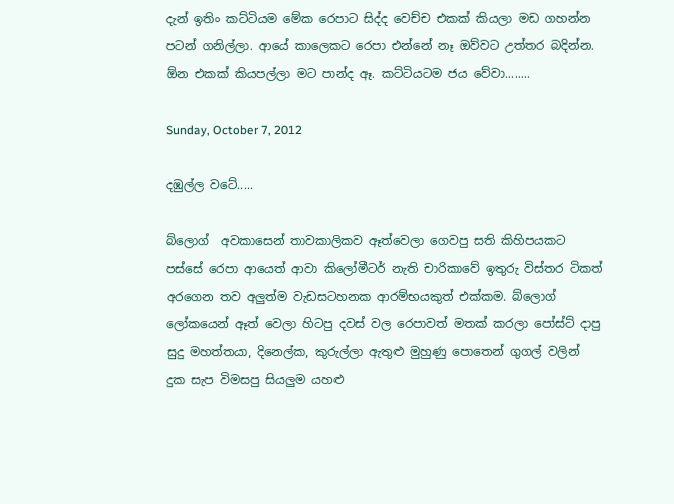දැන් ඉතිං කට්ටියම මේක රෙපාට සිද්ද වෙච්ච එකක් කියලා මඩ ගහන්න පටන් ගනිල්ලා. ආයේ කාලෙකට රෙපා එන්නේ නෑ ඔව්වට උත්තර බදින්න. ඕන එකක් කියපල්ලා මට පාන්ද ඈ. කට්ටියටම ජය වේවා........

Sunday, October 7, 2012

දඹුල්ල වටේ.....

බ්ලොග්  අවකාසෙන් තාවකාලිකව ඈත්වෙලා ගෙවපු සති කිහිපයකට පස්සේ රෙපා ආයෙත් ආවා කිලෝමීටර් නැති චාරිකාවේ ඉතුරු විස්තර ටිකත් අරගෙන තව අලුත්ම වැඩසටහනක ආරම්භයකුත් එක්කම. බ්ලොග් ලෝකයෙන් ඈත් වෙලා හිටපු දවස් වල රෙපාවත් මතක් කරලා පෝස්ට් දාපු සුදු මහත්තයා, දිනෙල්ක, කුරුල්ලා ඇතුළු මුහුණු පොතෙන් ගුගල් වලින් දුක සැප විමසපු සියලුම යහළු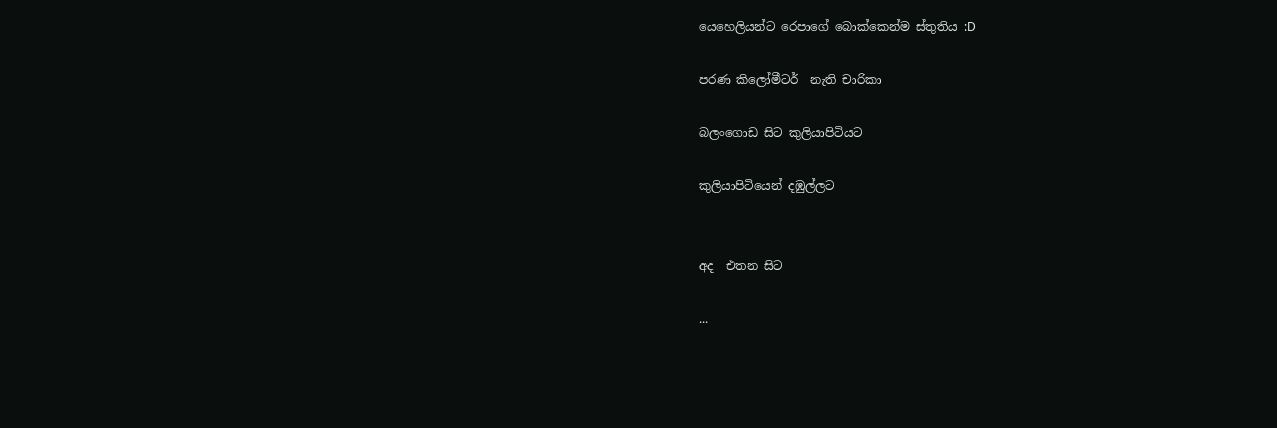යෙහෙලියන්ට රෙපාගේ බොක්කෙන්ම ස්තුතිය :D

පරණ කිලෝමීටර්  නැති චාරිකා

බලංගොඩ සිට කුලියාපිටියට

කුලියාපිටියෙන් දඹුල්ලට


අද  එතන සිට

...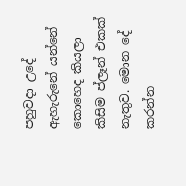පහුවදා උදේ ඇහැරුනේ යන්නේ කොහෙද කියලා කිසිම ප්ලෑන් එකක් නැතුව. මොන දේ කරන්න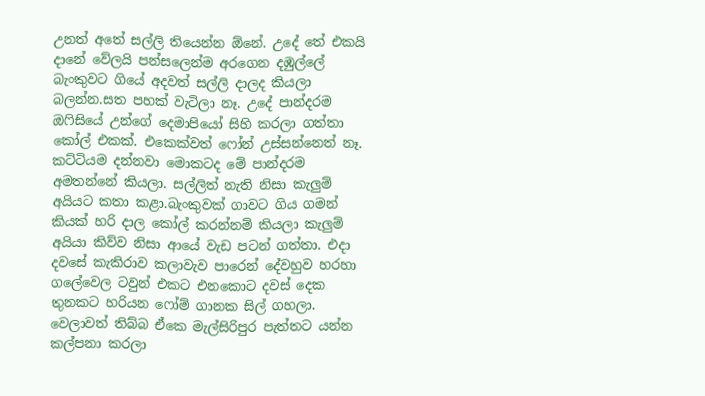උනත් අතේ සල්ලි තියෙන්න ඕනේ. උදේ තේ එකයි දානේ වේලයි පන්සලෙන්ම අරගෙන දඹුල්ලේ බැංකුවට ගියේ අදවත් සල්ලි දාලද කියලා බලන්න.සත පහක් වැටිලා නෑ. උදේ පාන්දරම ඔෆිසියේ උන්ගේ දෙමාපියෝ සිහි කරලා ගත්තා කෝල් එකක්. එකෙක්වත් ෆෝන් උස්සන්නෙත් නෑ. කට්ටියම දන්නවා මොකටද මේ පාන්දරම අමතන්නේ කියලා. සල්ලිත් නැති නිසා කැලුම් අයියට කතා කළා.බැංකුවක් ගාවට ගිය ගමන් කියක් හරි දාල කෝල් කරන්නම් කියලා කැලුම් අයියා කිව්ව නිසා ආයේ වැඩ පටන් ගත්තා. එදා දවසේ කැකිරාව කලාවැව පාරෙන් දේවහුව හරහා ගලේවෙල ටවුන් එකට එනකොට දවස් දෙක තුනකට හරියන ෆෝම් ගානක සිල් ගහලා. වෙලාවත් තිබ්බ ඒකෙ මැල්සිරිපුර පැත්තට යන්න කල්පනා කරලා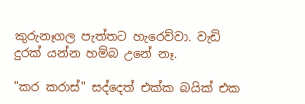කුරුනෑගල පැත්තට හැරෙව්වා. වැඩි දුරක් යන්න හම්බ උනේ නෑ.

"කර කරාස්" සද්දෙත් එක්ක බයික් එක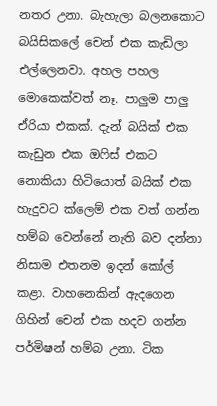නතර උනා. බැහැලා බලනකොට බයිසිකලේ චෙන් එක කැඩිලා එල්ලෙනවා. අහල පහල මොකෙක්වත් නෑ. පාලුම පාලු ඒරියා එකක්. දැන් බයික් එක කැඩුන එක ඔෆිස් එකට නොකියා හිටියොත් බයික් එක හැදුවට ක්ලෙම් එක වත් ගන්න හම්බ වෙන්නේ නැති බව දන්නා නිසාම එතනම ඉදන් කෝල් කළා. වාහනෙකින් ඇදගෙන ගිහින් චෙන් එක හදව ගන්න පර්මිෂන් හම්බ උනා. ටික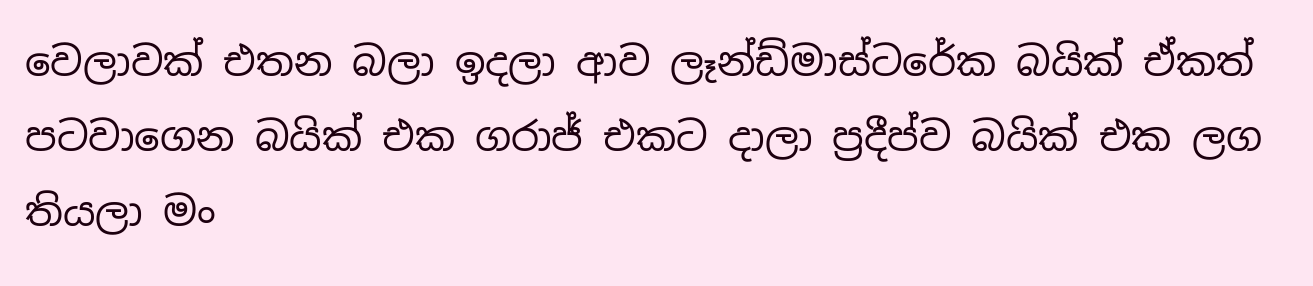වෙලාවක් එතන බලා ඉදලා ආව ලෑන්ඩ්මාස්ටරේක බයික් ඒකත් පටවාගෙන බයික් එක ගරාජ් එකට දාලා ප්‍රදීප්ව බයික් එක ලග තියලා මං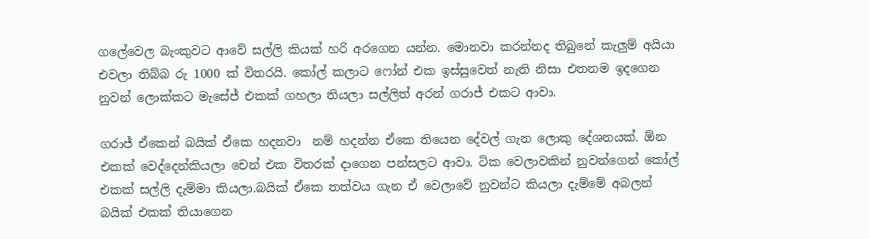ගලේවෙල බැංකුවට ආවේ සල්ලි කියක් හරි අරගෙන යන්න. මොනවා කරන්නද තිබුනේ කැලුම් අයියා එවලා තිබ්බ රු 1000 ක් විතරයි. කෝල් කලාට ෆෝන් එක ඉස්සුවෙත් නැති නිසා එතනම ඉදගෙන නුවන් ලොක්කට මැසේජ් එකක් ගහලා තියලා සල්ලිත් අරන් ගරාජ් එකට ආවා.

ගරාජ් ඒකෙන් බයික් ඒකෙ හදනවා  නම් හදන්න ඒකෙ තියෙන දේවල් ගැන ලොකු දේශනයක්. ඕන එකක් වෙද්දෙන්කියලා චෙන් එක විතරක් දාගෙන පන්සලට ආවා. ටික වෙලාවකින් නුවන්ගෙන් කෝල් එකක් සල්ලි දැම්මා කියලා.බයික් ඒකෙ තත්වය ගැන ඒ වෙලාවේ නුවන්ට කියලා දැම්මේ අබලන් බයික් එකක් තියාගෙන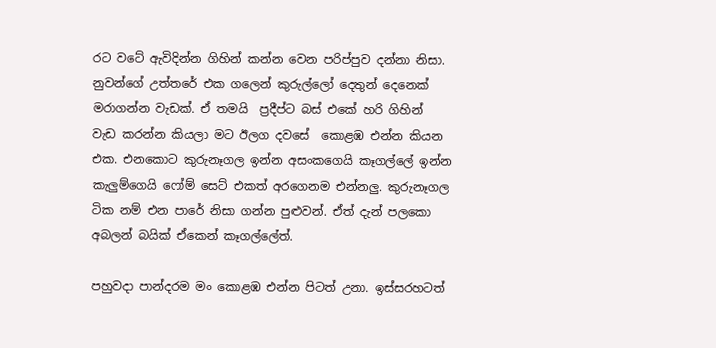රට වටේ ඇවිදින්න ගිහින් කන්න වෙන පරිප්පුව දන්නා නිසා. නුවන්ගේ උත්තරේ එක ගලෙන් කුරුල්ලෝ දෙතුන් දෙනෙක් මරාගන්න වැඩක්. ඒ තමයි  ප්‍රදීප්ට බස් එකේ හරි ගිහින් වැඩ කරන්න කියලා මට ඊලග දවසේ  කොළඹ එන්න කියන එක. එනකොට කුරුනෑගල ඉන්න අසංකගෙයි කෑගල්ලේ ඉන්න කැලුම්ගෙයි ෆෝම් සෙට් එකත් අරගෙනම එන්නලු. කුරුනෑගල ටික නම් එන පාරේ නිසා ගන්න පුළුවන්. ඒත් දැන් පලකො අබලන් බයික් ඒකෙන් කෑගල්ලේත්.

පහුවදා පාන්දරම මං කොළඹ එන්න පිටත් උනා. ඉස්සරහටත්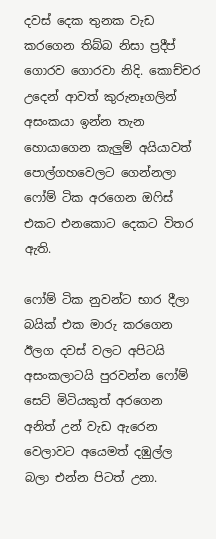දවස් දෙක තුනක වැඩ කරගෙන තිබ්බ නිසා ප්‍රදීප් ගොරව ගොරවා නිදි. කොච්චර උදෙන් ආවත් කුරුනෑගලින් අසංකයා ඉන්න තැන හොයාගෙන කැලුම් අයියාවත් පොල්ගහවෙලට ගෙන්නලා ෆෝම් ටික අරගෙන ඔෆිස් එකට එනකොට දෙකට විතර ඇති.

ෆෝම් ටික නුවන්ට භාර දීලා බයික් එක මාරු කරගෙන ඊලග දවස් වලට අපිටයි අසංකලාටයි පුරවන්න ෆෝම් සෙට් මිටියකුත් අරගෙන  අනිත් උන් වැඩ ඇරෙන වෙලාවට අයෙමත් දඹුල්ල බලා එන්න පිටත් උනා.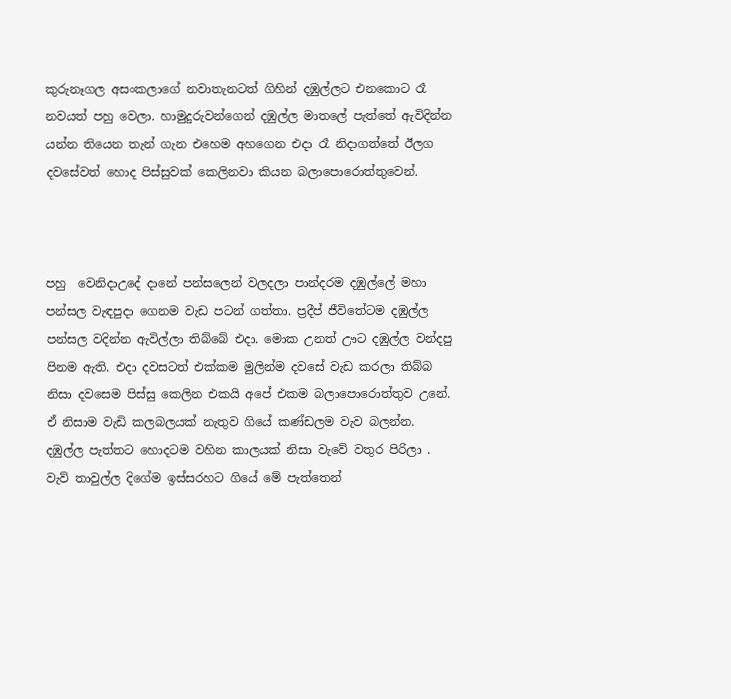කුරුනෑගල අසංකලාගේ නවාතැනටත් ගිහින් දඹුල්ලට එනකොට රෑ නවයත් පහු වෙලා. හාමුදුරුවන්ගෙන් දඹුල්ල මාතලේ පැත්තේ ඇවිදින්න යන්න තියෙන තැන් ගැන එහෙම අහගෙන එදා රෑ නිදාගත්තේ ඊලග දවසේවත් හොද පිස්සුවක් කෙලිනවා කියන බලාපොරොත්තුවෙන්.



පහු  වෙනිදාඋදේ දානේ පන්සලෙන් වලදලා පාන්දරම දඹුල්ලේ මහා පන්සල වැඳපුදා ගෙනම වැඩ පටන් ගත්තා. ප්‍රදීප් ජීවිතේටම දඹුල්ල පන්සල වදින්න ඇවිල්ලා තිබ්බේ එදා. මොක උනත් ඌට දඹුල්ල වන්දපු පිනම ඇති. එදා දවසටත් එක්කම මුලින්ම දවසේ වැඩ කරලා තිබ්බ නිසා දවසෙම පිස්සු කෙලින එකයි අපේ එකම බලාපොරොත්තුව උනේ. ඒ නිසාම වැඩි කලබලයක් නැතුව ගියේ කණ්ඩලම වැව බලන්න. දඹුල්ල පැත්තට හොදටම වහින කාලයක් නිසා වැවේ වතුර පිරිලා . වැව් තාවුල්ල දිගේම ඉස්සරහට ගියේ මේ පැත්තෙන්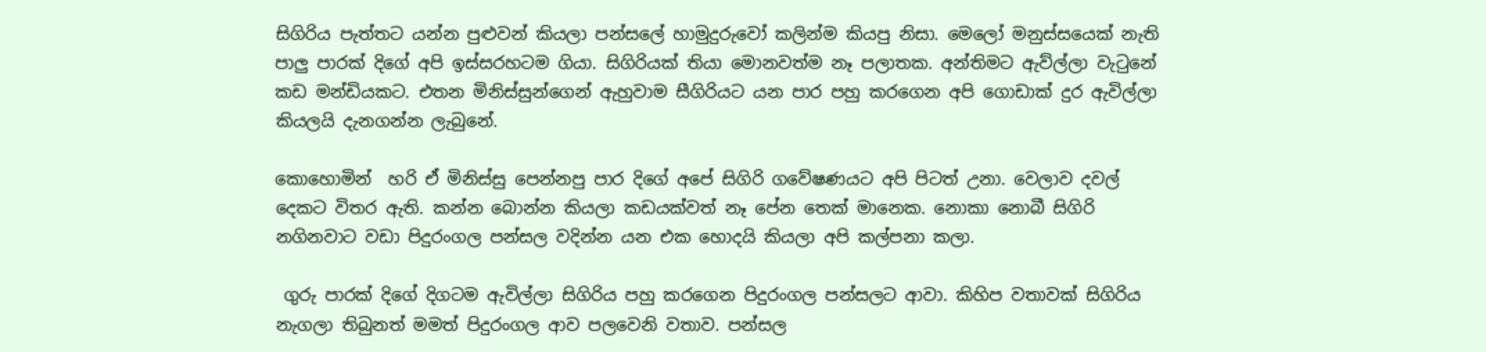සිගිරිය පැත්තට යන්න පුළුවන් කියලා පන්සලේ හාමුදුරුවෝ කලින්ම කියපු නිසා. මෙලෝ මනුස්සයෙක් නැති පාලු පාරක් දිගේ අපි ඉස්සරහටම ගියා. සිගිරියක් තියා මොනවත්ම නෑ පලාතක. අන්තිමට ඇව්ල්ලා වැටුනේ කඩ මන්ඩියකට. එතන මිනිස්සුන්ගෙන් ඇහුවාම සීගිරියට යන පාර පහු කරගෙන අපි ගොඩාක් දුර ඇවිල්ලා කියලයි දැනගන්න ලැබුනේ.

කොහොමින්  හරි ඒ මිනිස්සු පෙන්නපු පාර දිගේ අපේ සිගිරි ගවේෂණයට අපි පිටත් උනා. වෙලාව දවල් දෙකට විතර ඇති. කන්න බොන්න කියලා කඩයක්වත් නෑ පේන තෙක් මානෙක. නොකා නොබී සිගිරි නගිනවාට වඩා පිදුරංගල පන්සල වදින්න යන එක හොදයි කියලා අපි කල්පනා කලා.

 ගුරු පාරක් දිගේ දිගටම ඇවිල්ලා සිගිරිය පහු කරගෙන පිදුරංගල පන්සලට ආවා. කිහිප වතාවක් සිගිරිය නැගලා තිබුනත් මමත් පිදුරංගල ආව පලවෙනි වතාව. පන්සල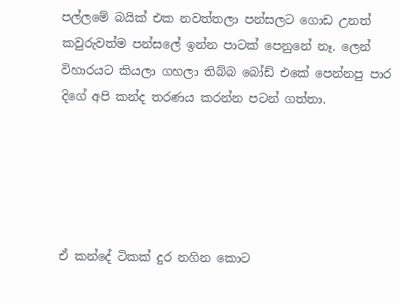පල්ලමේ බයික් එක නවත්තලා පන්සලට ගොඩ උනත් කවුරුවත්ම පන්සලේ ඉන්න පාටක් පෙනුනේ නෑ. ලෙන් විහාරයට කියලා ගහලා තිබ්බ බෝඩ් එකේ පෙන්නපු පාර දිගේ අපි කන්ද තරණය කරන්න පටන් ගත්තා.





ඒ කන්දේ ටිකක් දුර නගින කොට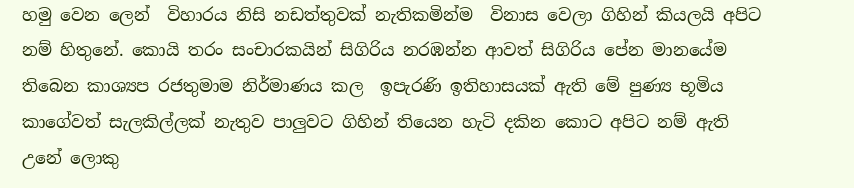හමු වෙන ලෙන්  විහාරය නිසි නඩත්තුවක් නැතිකමින්ම  විනාස වෙලා ගිහින් කියලයි අපිට නම් හිතුනේ. කොයි තරං සංචාරකයින් සිගිරිය නරඹන්න ආවත් සිගිරිය පේන මානයේම තිබෙන කාශ්‍යප රජතුමාම නිර්මාණය කල  ඉපැරණි ඉතිහාසයක් ඇති මේ පුණ්‍ය භූමිය කාගේවත් සැලකිල්ලක් නැතුව පාලුවට ගිහින් තියෙන හැටි දකින කොට අපිට නම් ඇති උනේ ලොකු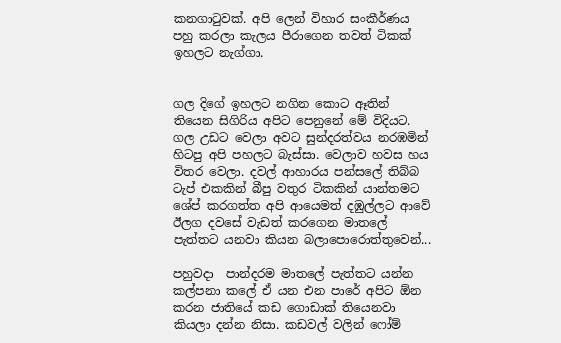කනගාටුවක්. අපි ලෙන් විහාර සංකීර්ණය පහු කරලා කැලය පීරාගෙන තවත් ටිකක් ඉහලට නැග්ගා.


ගල දිගේ ඉහලට නගින කොට ඈතින් තියෙන සිගිරිය අපිට පෙනුනේ මේ විදියට. ගල උඩට වෙලා අවට සුන්දරත්වය නරඹමින් හිටපු අපි පහලට බැස්සා. වෙලාව හවස හය විතර වෙලා. දවල් ආහාරය පන්සලේ තිබ්බ ටැප් එකකින් බීපු වතුර ටිකකින් යාන්තමට ශේප් කරගත්ත අපි ආයෙමත් දඹුල්ලට ආවේ ඊලග දවසේ වැඩත් කරගෙන මාතලේ පැත්තට යනවා කියන බලාපොරොත්තුවෙන්...

පහුවදා  පාන්දරම මාතලේ පැත්තට යන්න කල්පනා කලේ ඒ යන එන පාරේ අපිට ඕන කරන ජාතියේ කඩ ගොඩාක් තියෙනවා කියලා දන්න නිසා. කඩවල් වලින් ෆෝම්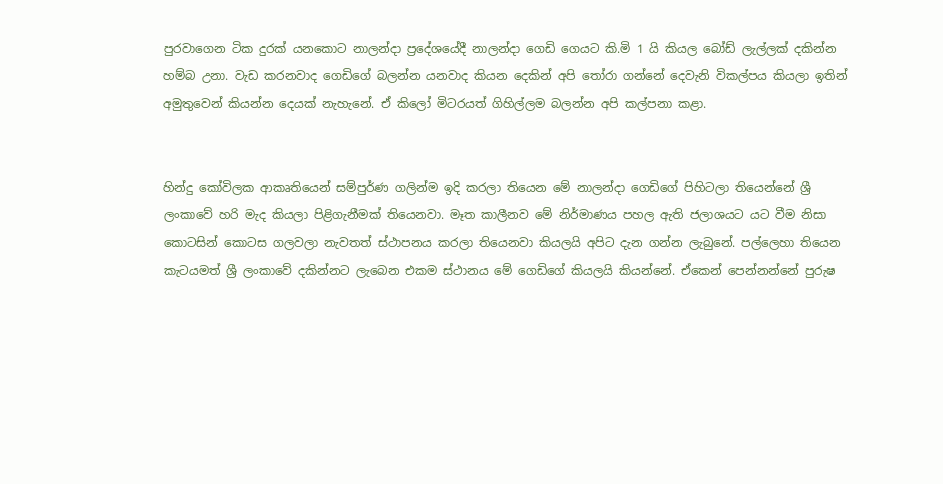පුරවාගෙන ටික දුරක් යනකොට නාලන්දා ප්‍රදේශයේදී නාලන්දා ගෙඩි ගෙයට කි.මි 1 යි කියල බෝඩ් ලැල්ලක් දකින්න හම්බ උනා. වැඩ කරනවාද ගෙඩිගේ බලන්න යනවාද කියන දෙකින් අපි තෝරා ගන්නේ දෙවැනි විකල්පය කියලා ඉතින් අමුතුවෙන් කියන්න දෙයක් නැහැනේ. ඒ කිලෝ මිටරයත් ගිහිල්ලම බලන්න අපි කල්පනා කළා.


හින්දු කෝවිලක ආකෘතියෙන් සම්පුර්ණ ගලින්ම ඉදි කරලා තියෙන මේ නාලන්දා ගෙඩිගේ පිහිටලා තියෙන්නේ ශ්‍රී ලංකාවේ හරි මැද කියලා පිළිගැනීමක් තියෙනවා. මෑත කාලීනව මේ නිර්මාණය පහල ඇති ජලාශයට යට වීම නිසා කොටසින් කොටස ගලවලා නැවතත් ස්ථාපනය කරලා තියෙනවා කියලයි අපිට දැන ගන්න ලැබුනේ. පල්ලෙහා තියෙන  කැටයමත් ශ්‍රී ලංකාවේ දකින්නට ලැබෙන එකම ස්ථානය මේ ගෙඩිගේ කියලයි කියන්නේ. ඒකෙන් පෙන්නන්නේ පුරුෂ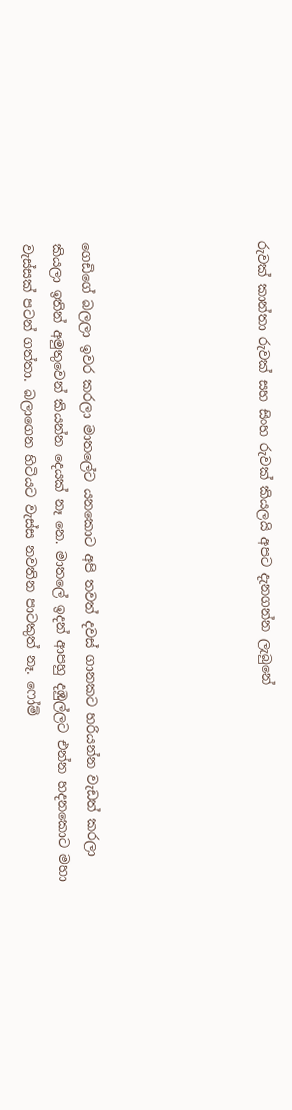රුවක් කාන්තා රුවක් සහ සිංහ රුවක් කියලයි අපට දැනගන්න ලැබුනේ





ගෙඩිගේ බලලා ඉවර කරලා මාතලේට යනකොට අපි තවත් දවස් ගානකට හරියන්න වැඩත් කරලා කියලා ඉතින් අමුතුවෙන් කියන්න දෙයක් නෑ නෙ. මාතලේ ඉදන් ආපහු දඹුල්ලට එන්න හදනකොට මහා වැස්සක් පටන් ගත්තා. බලාගෙන හිටියට වැස්ස නවතින පාටකුත් නෑ. ෆෝම්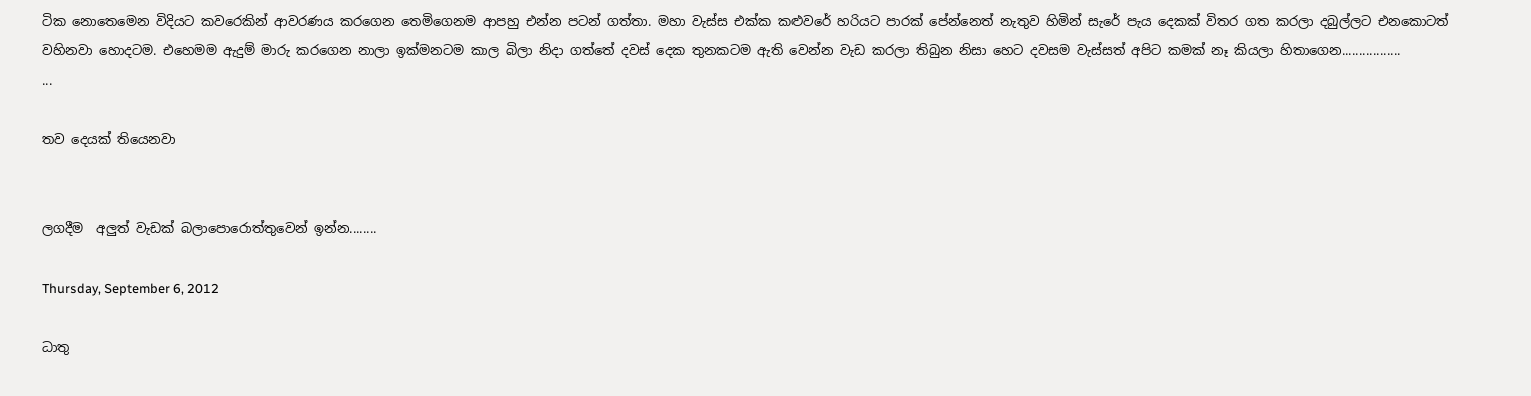ටික නොතෙමෙන විදියට කවරෙකින් ආවරණය කරගෙන තෙමිගෙනම ආපහු එන්න පටන් ගත්තා. මහා වැස්ස එක්ක කළුවරේ හරියට පාරක් පේන්නෙත් නැතුව හිමින් සැරේ පැය දෙකක් විතර ගත කරලා දබුල්ලට එනකොටත් වහිනවා හොදටම. එහෙමම ඇදුම් මාරු කරගෙන නාලා ඉක්මනටම කාල බිලා නිදා ගත්තේ දවස් දෙක තුනකටම ඇති වෙන්න වැඩ කරලා තිබුන නිසා හෙට දවසම වැස්සත් අපිට කමක් නෑ කියලා හිතාගෙන.................
...

තව දෙයක් තියෙනවා


ලගදීම  අලුත් වැඩක් බලාපොරොත්තුවෙන් ඉන්න........

Thursday, September 6, 2012

ධාතු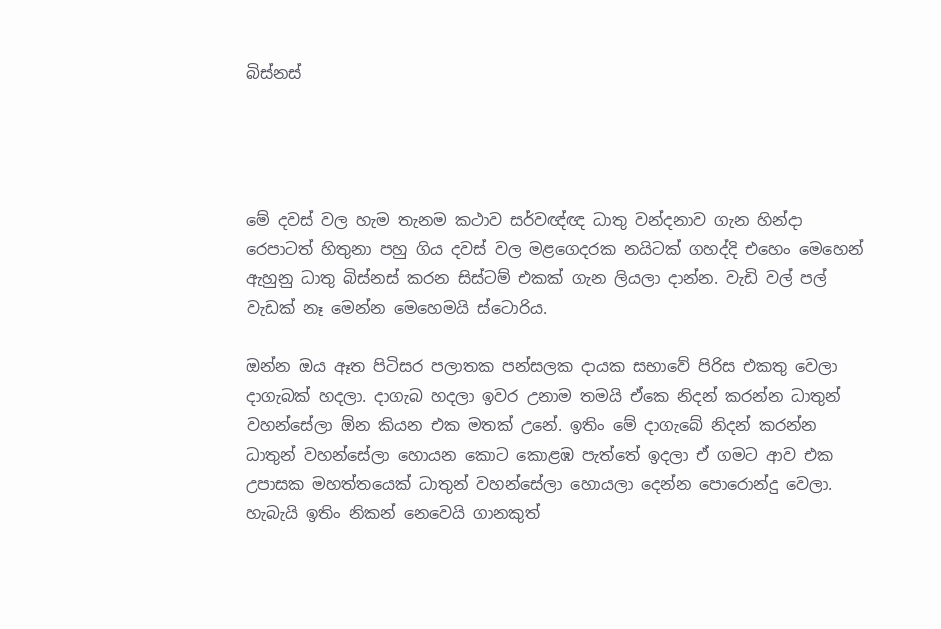බිස්නස්




මේ දවස් වල හැම තැනම කථාව සර්වඥ්ඥ ධාතු වන්දනාව ගැන හින්දා රෙපාටත් හිතුනා පහු ගිය දවස් වල මළගෙදරක නයිටක්‌ ගහද්දි එහෙං මෙහෙන් ඇහුනු ධාතු බිස්නස් කරන සිස්ටම් එකක් ගැන ලියලා දාන්න. වැඩි වල් පල් වැඩක් නෑ මෙන්න මෙහෙමයි ස්ටොරිය.

ඔන්න ඔය ඈත පිටිසර පලාතක පන්සලක දායක සභාවේ පිරිස එකතු වෙලා දාගැබක් හදලා. දාගැබ හදලා ඉවර උනාම තමයි ඒකෙ නිදන් කරන්න ධාතුන් වහන්සේලා ඕන කියන එක මතක් උනේ. ඉතිං මේ දාගැබේ නිදන් කරන්න ධාතුන් වහන්සේලා හොයන කොට කොළඹ පැත්තේ ඉදලා ඒ ගමට ආව එක උපාසක මහත්තයෙක් ධාතුන් වහන්සේලා හොයලා දෙන්න පොරොන්දු වෙලා. හැබැයි ඉතිං නිකන් නෙවෙයි ගානකුත්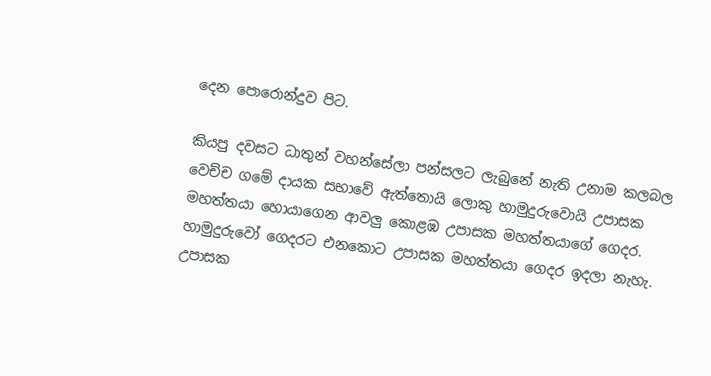දෙන පොරොන්දුව පිට.

කියපු දවසට ධාතුන් වහන්සේලා පන්සලට ලැබුනේ නැති උනාම කලබල වෙච්ච ගමේ දායක සභාවේ ඇත්තොයි ලොකු හාමුදුරුවොයි උපාසක මහත්තයා හොයාගෙන ආවලු කොළඹ උපාසක මහත්තයාගේ ගෙදර. හාමුදුරුවෝ ගෙදරට එනකොට උපාසක මහත්තයා ගෙදර ඉදලා නැහැ. උපාසක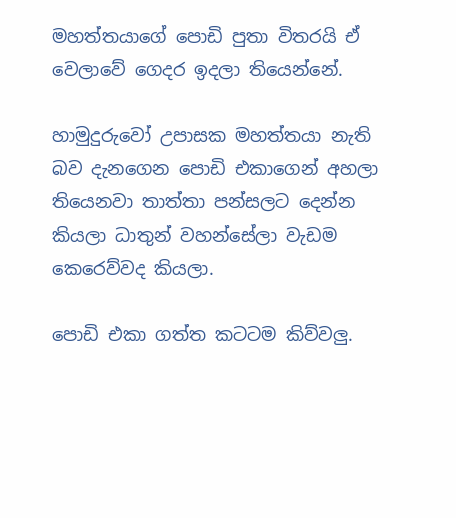මහත්තයාගේ පොඩි පුතා විතරයි ඒ වෙලාවේ ගෙදර ඉදලා තියෙන්නේ.

හාමුදුරුවෝ උපාසක මහත්තයා නැති බව දැනගෙන පොඩි එකාගෙන් අහලා තියෙනවා තාත්තා පන්සලට දෙන්න කියලා ධාතුන් වහන්සේලා වැඩම කෙරෙව්වද කියලා.

පොඩි එකා ගත්ත කටටම කිව්වලු.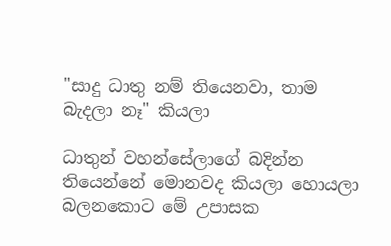"සාදු ධාතු නම් තියෙනවා, තාම බැදලා නෑ" කියලා

ධාතුන් වහන්සේලාගේ බදින්න තියෙන්නේ මොනවද කියලා හොයලා බලනකොට මේ උපාසක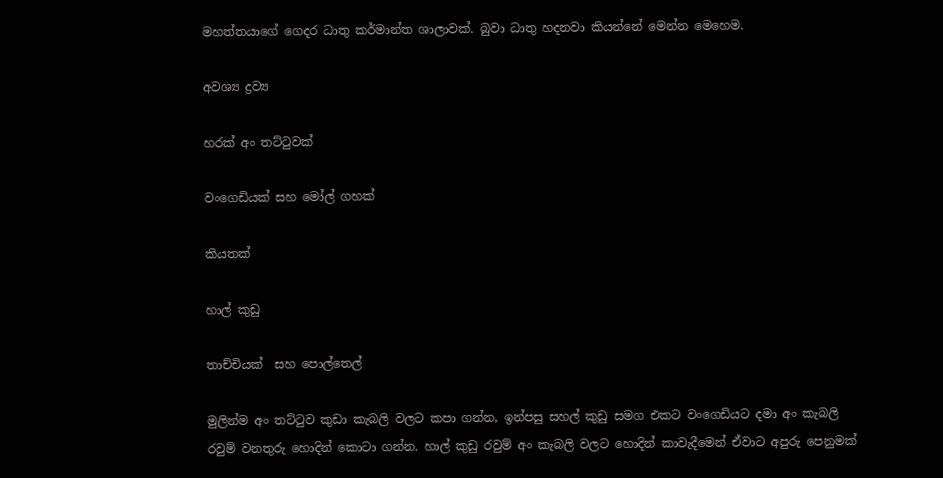මහත්තයාගේ ගෙදර ධාතු කර්මාන්ත ශාලාවක්. බුවා ධාතු හදනවා කියන්නේ මෙන්න මෙහෙම.

අවශ්‍ය ද්‍රව්‍ය

හරක් අං තට්ටුවක්

වංගෙඩියක් සහ මෝල් ගහක්

කියතක්

හාල් කුඩු

තාච්චියක්  සහ පොල්තෙල්

මුලින්ම අං තට්ටුව කුඩා කැබලි වලට කපා ගන්න, ඉන්පසු සහල් කුඩු සමග එකට වංගෙඩියට දමා අං කැබලි රවුම් වනතුරු හොදින් කොටා ගන්න. හාල් කුඩු රවුම් අං කැබලි වලට හොදින් කාවැදීමෙන් ඒවාට අපුරු පෙනුමක්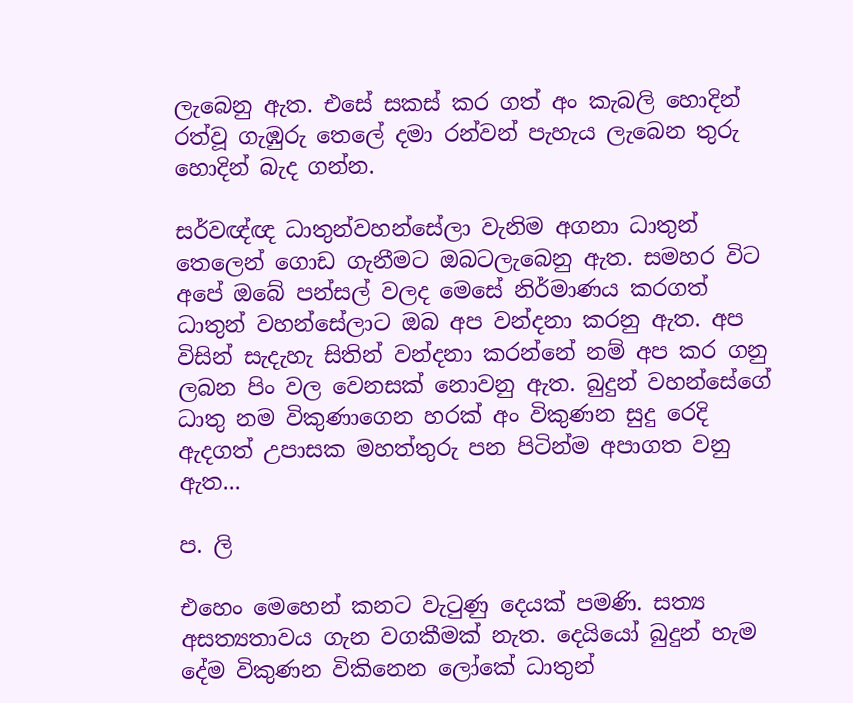ලැබෙනු ඇත. එසේ සකස් කර ගත් අං කැබලි හොදින් රත්වූ ගැඹුරු තෙලේ දමා රන්වන් පැහැය ලැබෙන තුරු හොදින් බැද ගන්න.

සර්වඥ්ඥ ධාතුන්වහන්සේලා වැනිම අගනා ධාතුන් තෙලෙන් ගොඩ ගැනීමට ඔබටලැබෙනු ඇත. සමහර විට අපේ ඔබේ පන්සල් වලද මෙසේ නිර්මාණය කරගත් ධාතුන් වහන්සේලාට ඔබ අප වන්දනා කරනු ඇත. අප විසින් සැදැහැ සිතින් වන්දනා කරන්නේ නම් අප කර ගනු ලබන පිං වල වෙනසක් නොවනු ඇත. බුදුන් වහන්සේගේ ධාතු නම විකුණාගෙන හරක් අං විකුණන සුදු රෙදි ඇදගත් උපාසක මහත්තුරු පන පිටින්ම අපාගත වනු ඇත...

ප. ලි

එහෙං මෙහෙන් කනට වැටුණු දෙයක් පමණි. සත්‍ය අසත්‍යතාවය ගැන වගකීමක් නැත. දෙයියෝ බුදුන් හැම දේම විකුණන විකිනෙන ලෝකේ ධාතුන්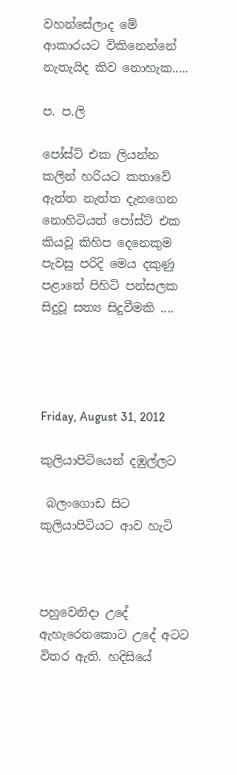වහන්සේලාද මේ ආකාරයට විකිනෙන්නේ නැතැයිද කිව නොහැක.....

ප. ප.ලි

පෝස්ට් එක ලියන්න කලින් හරියට කතාවේ ඇත්ත නැත්ත දැනගෙන නොහිටියත් පෝස්ට් එක කියවූ කිහිප දෙනෙකුම පැවසු පරිදි මෙය දකුණු පළාතේ පිහිටි පන්සලක සිදුවූ සත්‍ය සිදුවීමකි ....




Friday, August 31, 2012

කුලියාපිටියෙන් දඹුල්ලට

 බලංගොඩ සිට කුලියාපිටියට ආව හැටි



පහුවෙනිදා උදේ ඇහැරෙනකොට උදේ අටට විතර ඇති. හදිසියේ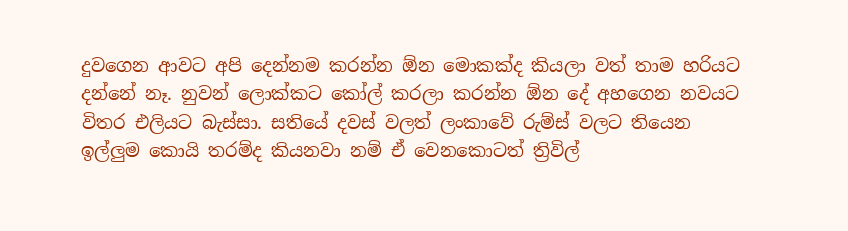දුවගෙන ආවට අපි දෙන්නම කරන්න ඕන මොකක්ද කියලා වත් තාම හරියට දන්නේ නෑ. නුවන් ලොක්කට කෝල් කරලා කරන්න ඕන දේ අහගෙන නවයට විතර එලියට බැස්සා. සතියේ දවස් වලත් ලංකාවේ රුම්ස්‌ වලට තියෙන ඉල්ලුම කොයි තරම්ද කියනවා නම් ඒ වෙනකොටත් ත්‍රිවිල්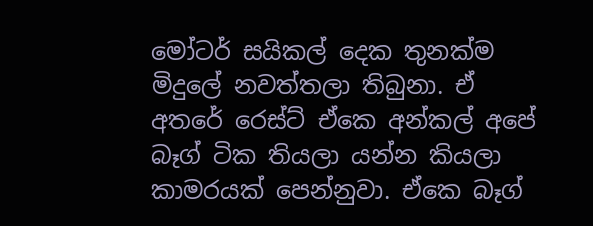මෝටර් සයිකල් දෙක තුනක්ම මිදුලේ නවත්තලා තිබුනා. ඒ අතරේ රෙස්ට් ඒකෙ අන්කල් අපේ බෑග් ටික තියලා යන්න කියලා කාමරයක් පෙන්නුවා. ඒකෙ බෑග්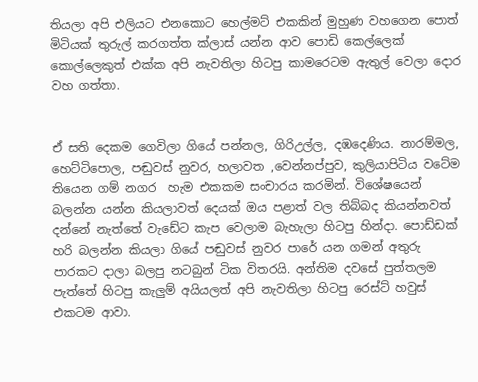තියලා අපි එලියට එනකොට හෙල්මට් එකකින් මුහුණ වහගෙන පොත් මිටියක් තුරුල් කරගත්ත ක්ලාස් යන්න ආව පොඩි කෙල්ලෙක් කොල්ලෙකුත් එක්ක අපි නැවතිලා හිටපු කාමරෙටම ඇතුල් වෙලා දොර වහ ගත්තා.


ඒ සති දෙකම ගෙවිලා ගියේ පන්නල, ගිරිඋල්ල, දඹදෙණිය. නාරම්මල, හෙට්ටිපොල, පඬුවස් නුවර, හලාවත ,වෙන්නප්පුව, කුලියාපිටිය වටේම තියෙන ගම් නගර  හැම එකකම සංචාරය කරමින්. විශේෂයෙන් බලන්න යන්න කියලාවත් දෙයක් ඔය පළාත් වල තිබ්බද කියන්නවත් දන්නේ නැත්තේ වැඩේට කැප වෙලාම බැහැලා හිටපු හින්දා. පොඩ්ඩක් හරි බලන්න කියලා ගියේ පඬුවස් නුවර පාරේ යන ගමන් අතුරු පාරකට දාලා බලපු නටබුන් ටික විතරයි. අන්තිම දවසේ පුත්තලම පැත්තේ හිටපු කැලුම් අයියලත් අපි නැවතිලා හිටපු රෙස්ට් හවුස් එකටම ආවා.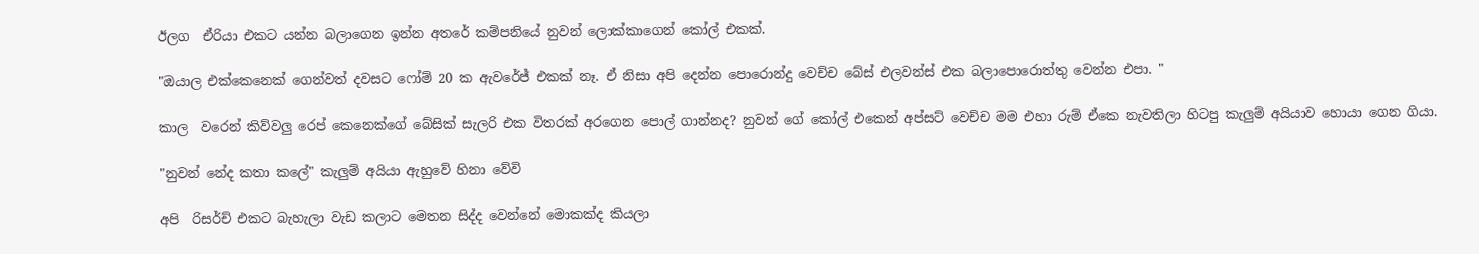ඊලග  ඒරියා එකට යන්න බලාගෙන ඉන්න අතරේ කම්පනියේ නුවන් ලොක්කාගෙන් කෝල් එකක්.

"ඔයාල එක්කෙනෙක් ගෙන්වත් දවසට ෆෝම් 20 ක ඇවරේජ් එකක් නෑ. ඒ නිසා අපි දෙන්න පොරොන්දු වෙච්ච බේස් එලවන්ස් එක බලාපොරොත්තු වෙන්න එපා. "

කාල  වරෙන් කිව්වලු රෙප් කෙනෙක්ගේ බේසික් සැලරි එක විතරක් අරගෙන පොල් ගාන්නද? නුවන් ගේ කෝල් එකෙන් අප්සට් වෙච්ච මම එහා රුම් ඒකෙ නැවතිලා හිටපු කැලුම් අයියාව හොයා ගෙන ගියා.

"නුවන් නේද කතා කලේ" කැලුම් අයියා ඇහුවේ හිනා වේවි

අපි  රිසර්ච් එකට බැහැලා වැඩ කලාට මෙතන සිද්ද වෙන්නේ මොකක්ද කියලා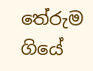තේරුම ගියේ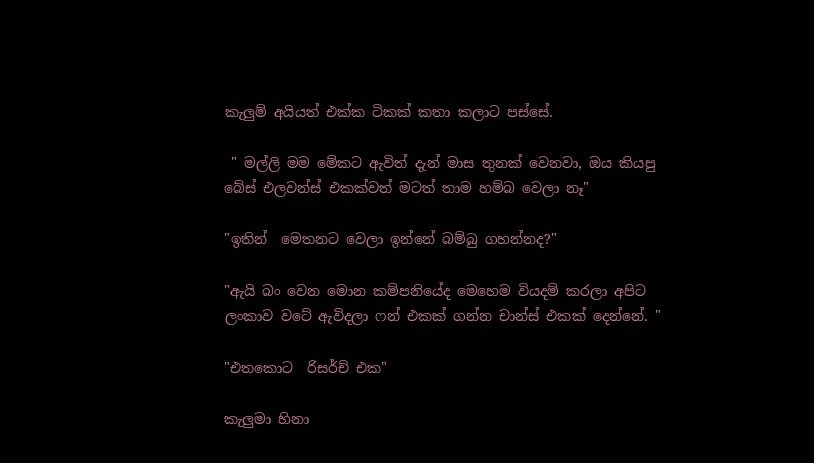කැලුම් අයියත් එක්ක ටිකක් කතා කලාට පස්සේ.

 " මල්ලි මම මේකට ඇවිත් දැන් මාස තුනක් වෙනවා, ඔය කියපු බේස් එලවන්ස් එකක්වත් මටත් තාම හම්බ වෙලා නෑ"

"ඉතින්  මෙතනට වෙලා ඉන්නේ බම්බු ගහන්නද?"

"ඇයි බං වෙන මොන කම්පනියේද මෙහෙම වියදම් කරලා අපිට ලංකාව වටේ ඇවිදලා ෆන් එකක් ගන්න චාන්ස් එකක් දෙන්නේ. "

"එතකොට  රිසර්ච් එක"

කැලුමා හිනා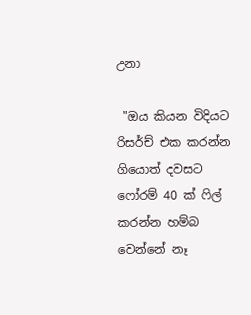උනා

 "ඔය කියන විදියට රිසර්ච් එක කරන්න ගියොත් දවසට ෆෝරම් 40 ක් ෆිල් කරන්න හම්බ වෙන්නේ නෑ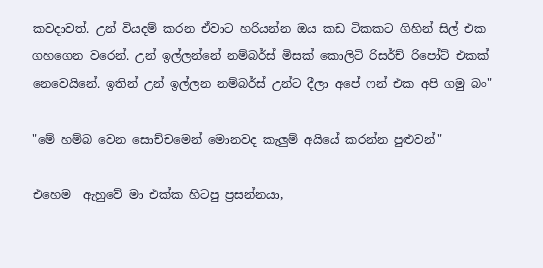කවදාවත්. උන් වියදම් කරන ඒවාට හරියන්න ඔය කඩ ටිකකට ගිහින් සිල් එක ගහගෙන වරෙන්. උන් ඉල්ලන්නේ නම්බර්ස් මිසක් කොලිටි රිසර්ච් රිපෝට් එකක් නෙවෙයිනේ. ඉතින් උන් ඉල්ලන නම්බර්ස් උන්ට දීලා අපේ ෆන් එක අපි ගමු බං"

"මේ හම්බ වෙන සොච්චමෙන් මොනවද කැලුම් අයියේ කරන්න පුළුවන්"

එහෙම  ඇහුවේ මා එක්ක හිටපු ප්‍රසන්නයා,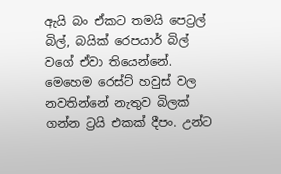ඇයි බං ඒකට තමයි පෙට්‍රල් බිල්, බයික් රෙපයාර් බිල් වගේ ඒවා තියෙන්නේ. මෙහෙම රෙස්ට් හවුස් වල නවතින්නේ නැතුව බිලක්‌ ගන්න ට්‍රයි එකක් දීපං. උන්ට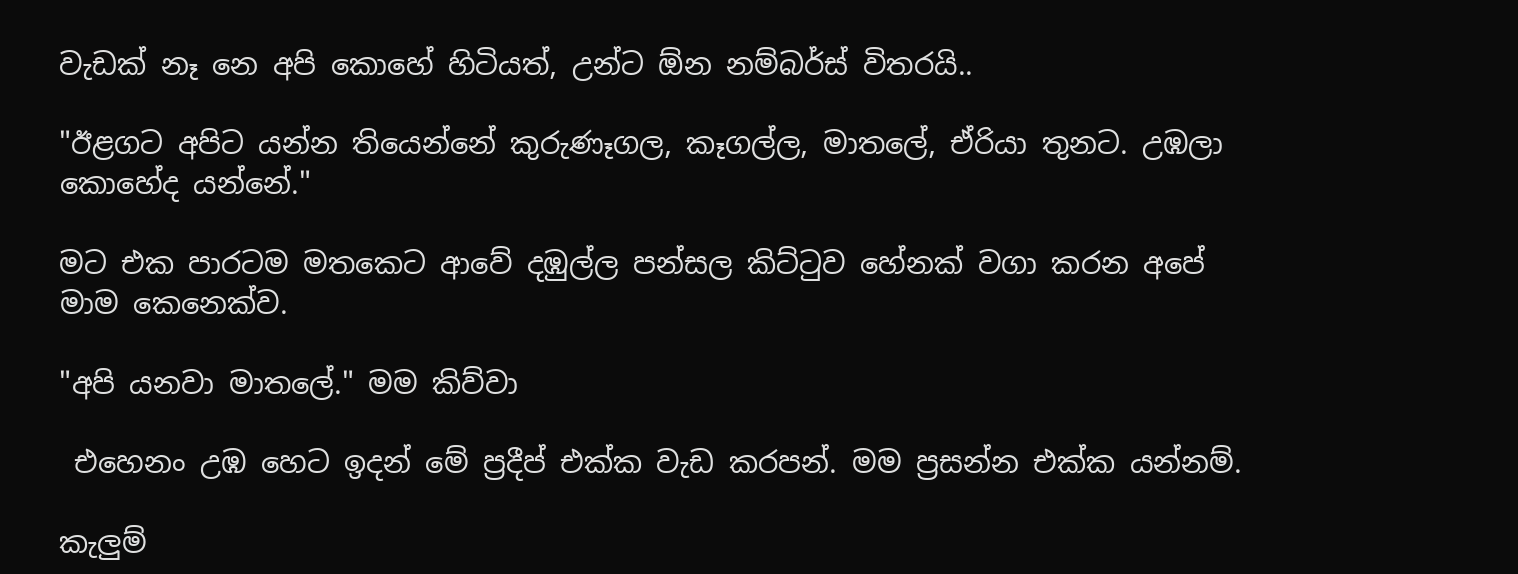වැඩක් නෑ නෙ අපි කොහේ හිටියත්, උන්ට ඕන නම්බර්ස් විතරයි..

"ඊළගට අපිට යන්න තියෙන්නේ කුරුණෑගල, කෑගල්ල, මාතලේ, ඒරියා තුනට. උඹලා කොහේද යන්නේ."

මට එක පාරටම මතකෙට ආවේ දඹුල්ල පන්සල කිට්ටුව හේනක් වගා කරන අපේ මාම කෙනෙක්ව.

"අපි යනවා මාතලේ." මම කිව්වා

 එහෙනං උඹ හෙට ඉදන් මේ ප්‍රදීප්‍ එක්ක වැඩ කරපන්. මම ප්‍රසන්න එක්ක යන්නම්.

කැලුම්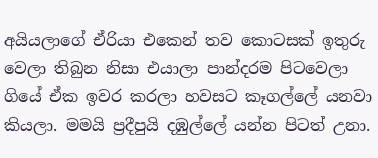අයියලාගේ ඒරියා එකෙන් තව කොටසක් ඉතුරු වෙලා තිබුන නිසා එයාලා පාන්දරම පිටවෙලා ගියේ ඒක ඉවර කරලා හවසට කෑගල්ලේ යනවා කියලා. මමයි ප්‍රදීපුයි දඹුල්ලේ යන්න පිටත් උනා.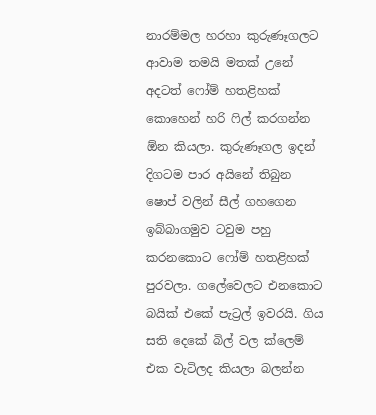නාරම්මල හරහා කුරුණෑගලට ආවාම තමයි මතක් උනේ අදටත් ෆෝම් හතළිහක් කොහෙන් හරි ෆිල් කරගන්න ඕන කියලා. කුරුණෑගල ඉදන් දිගටම පාර අයිනේ තිබුන ෂොප් වලින් සීල් ගහගෙන ඉබ්බාගමුව ටවුම පහු කරනකොට ෆෝම් හතළිහක් පුරවලා. ගලේවෙලට එනකොට බයික් එකේ පැට්‍රල් ඉවරයි. ගිය සති දෙකේ බිල් වල ක්ලෙම් එක වැටිලද කියලා බලන්න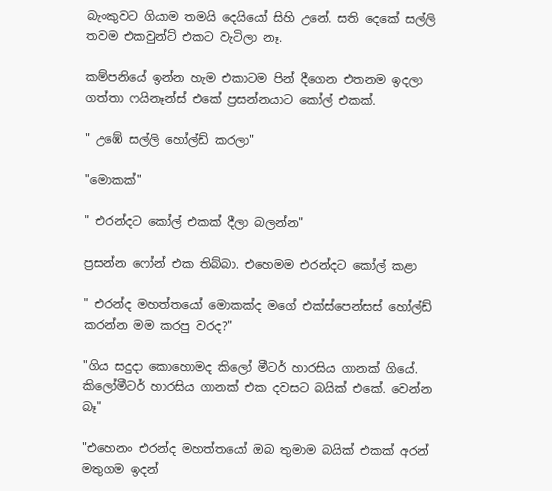බැංකුවට ගියාම තමයි දෙයියෝ සිහි උනේ. සති දෙකේ සල්ලි තවම එකවුන්ට් එකට වැටිලා නෑ.

කම්පනියේ ඉන්න හැම එකාටම පින් දීගෙන එතනම ඉදලා ගත්තා ෆයිනෑන්ස් එකේ ප්‍රසන්නයාට කෝල් එකක්.

" උඹේ සල්ලි හෝල්ඩ් කරලා"

"මොකක්"

" එරන්දට කෝල් එකක් දීලා බලන්න"

ප්‍රසන්න ෆෝන් එක තිබ්බා. එහෙමම එරන්දට කෝල් කළා

" එරන්ද මහත්තයෝ මොකක්ද මගේ එක්ස්පෙන්සස් හෝල්ඩ් කරන්න මම කරපු වරද?"

"ගිය සදුදා කොහොමද කිලෝ මීටර් හාරසිය ගානක් ගියේ. කිලෝමීටර් හාරසිය ගානක් එක දවසට බයික් එකේ. වෙන්න බෑ"

"එහෙනං එරන්ද මහත්තයෝ ඔබ තුමාම බයික් එකක් අරන් මතුගම ඉදන්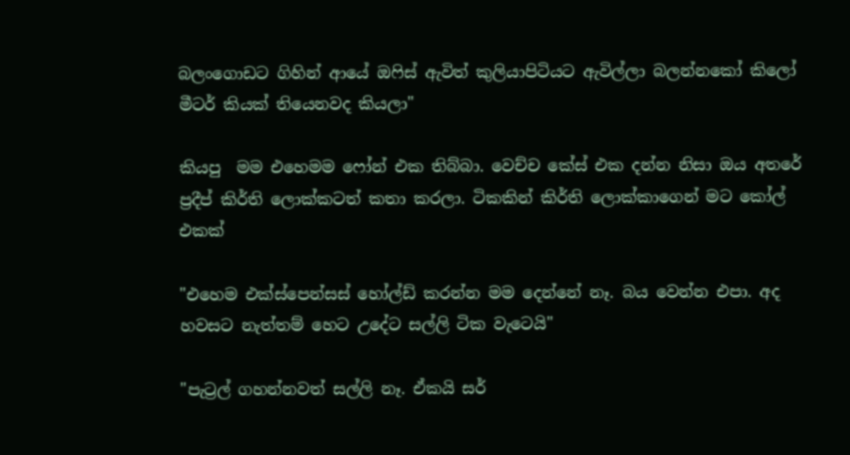බලංගොඩට ගිහින් ආයේ ඔෆිස් ඇවිත් කුලියාපිටියට ඇවිල්ලා බලන්නකෝ කිලෝ මීටර් කියක් තියෙනවද කියලා"

කියපු  මම එහෙමම ෆෝන් එක තිබ්බා. වෙච්ච කේස් එක දන්න නිසා ඔය අතරේ ප්‍රදීප් කිර්ති ලොක්කටත් කතා කරලා. ටිකකින් කිර්ති ලොක්කාගෙන් මට කෝල් එකක්

"එහෙම එක්ස්පෙන්සස් හෝල්ඩ් කරන්න මම දෙන්නේ නෑ. බය වෙන්න එපා. අද හවසට නැත්තම් හෙට උදේට සල්ලි ටික වැටෙයි"

"පැට්‍රල් ගහන්නවත් සල්ලි නෑ. ඒකයි සර්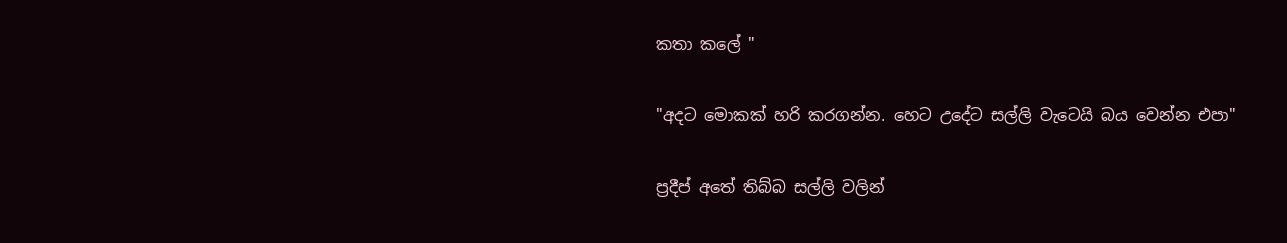කතා කලේ "

"අදට මොකක් හරි කරගන්න. හෙට උදේට සල්ලි වැටෙයි බය වෙන්න එපා"

ප්‍රදීප් අතේ තිබ්බ සල්ලි වලින්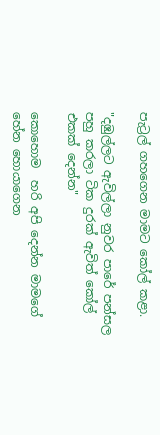පැට්‍රල් ගහගෙන මාමට කෝල් කළා.

"දඹුල්ලට ඇවිල්ලා නුවර පාරේ පන්සල පහු කරලා ටික දුරක් ඇවිත් කෝල් එකක් දෙන්න"

කොහොම  හරි අපි දෙන්න මාමගේ හේන හොයාගෙන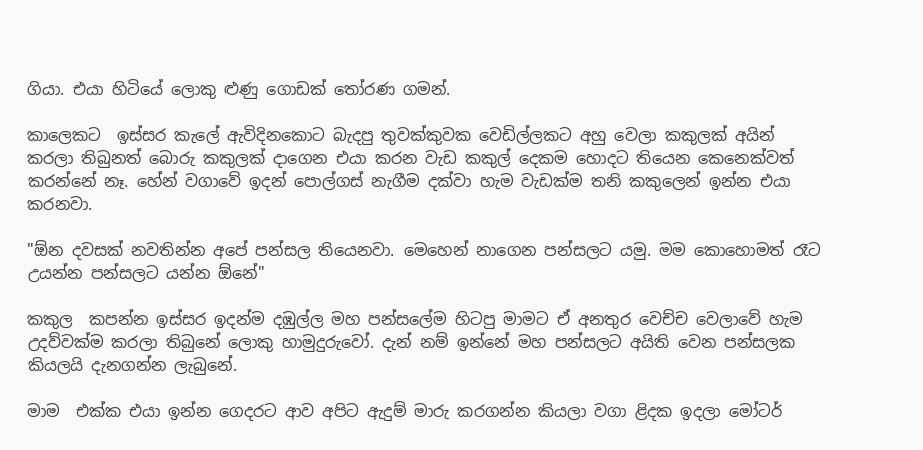ගියා. එයා හිටියේ ලොකු ළුණු ගොඩක් තෝරණ ගමන්.

කාලෙකට  ඉස්සර කැලේ ඇවිදිනකොට බැදපු තුවක්කුවක වෙඩිල්ලකට අහු වෙලා කකුලක් අයින් කරලා තිබුනත් බොරු කකුලක් දාගෙන එයා කරන වැඩ කකුල් දෙකම හොදට තියෙන කෙනෙක්වත් කරන්නේ නෑ. හේන් වගාවේ ඉදන් පොල්ගස් නැගීම දක්වා හැම වැඩක්ම තනි කකුලෙන් ඉන්න එයා කරනවා.

"ඕන දවසක් නවතින්න අපේ පන්සල තියෙනවා. මෙහෙන් නාගෙන පන්සලට යමු. මම කොහොමත් රෑට උයන්න පන්සලට යන්න ඕනේ"

කකුල  කපන්න ඉස්සර ඉදන්ම දඹුල්ල මහ පන්සලේම හිටපු මාමට ඒ අනතුර වෙච්ච වෙලාවේ හැම උදව්වක්ම කරලා තිබුනේ ලොකු හාමුදුරුවෝ. දැන් නම් ඉන්නේ මහ පන්සලට අයිති වෙන පන්සලක කියලයි දැනගන්න ලැබුනේ.

මාම  එක්ක එයා ඉන්න ගෙදරට ආව අපිට ඇදුම් මාරු කරගන්න කියලා වගා ළිදක ඉදලා මෝටර්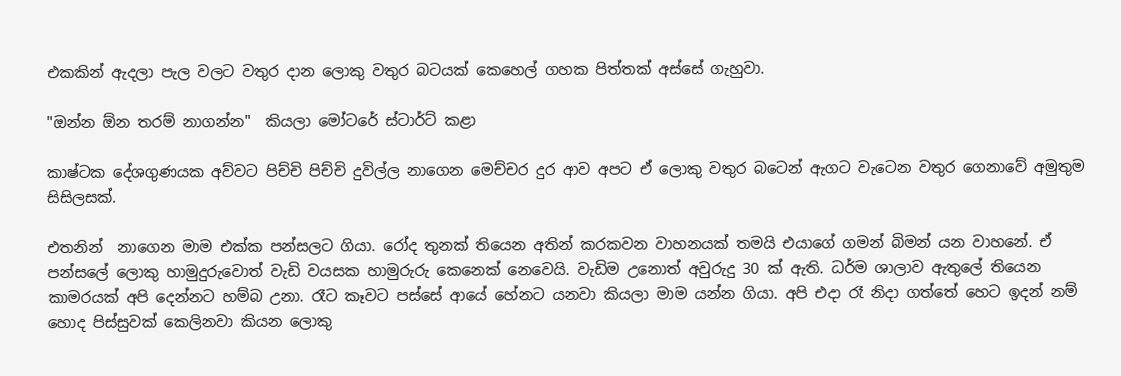එකකින් ඇදලා පැල වලට වතුර දාන ලොකු වතුර බටයක් කෙහෙල් ගහක පිත්තක් අස්සේ ගැහුවා.

"ඔන්‍න‍ ඕන තරම් නාගන්න"  කියලා මෝටරේ ස්ටාර්ට් කළා

කාෂ්ටක දේශගුණයක අව්වට පිච්චි පිච්චි දුවිල්ල නාගෙන මෙච්චර දුර ආව අපට ඒ ලොකු වතුර බටෙන් ඇගට වැටෙන වතුර ගෙනාවේ අමුතුම සිසිලසක්.

එතනින්  නාගෙන මාම එක්ක පන්සලට ගියා. රෝද තුනක් තියෙන අතින් කරකවන වාහනයක් තමයි එයාගේ ගමන් බිමන් යන වාහනේ. ඒ පන්සලේ ලොකු හාමුදුරුවොත් වැඩි වයසක හාමුරුරු කෙනෙක් නෙවෙයි. වැඩිම උනොත් අවුරුදු 30 ක් ඇති. ධර්ම ශාලාව ඇතුලේ තියෙන කාමරයක් අපි දෙන්නට හම්බ උනා. රෑට කෑවට පස්සේ ආයේ හේනට යනවා කියලා මාම යන්න ගියා. අපි එදා රෑ නිදා ගත්තේ හෙට ඉදන් නම් හොද පිස්සුවක් කෙලිනවා කියන ලොකු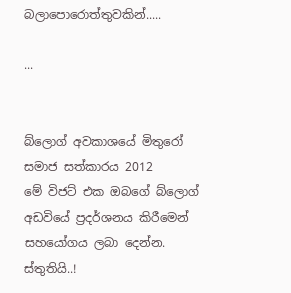බලාපොරොත්තුවකින්.....

...


බ්ලොග් අවකාශයේ මිතුරෝ සමාජ සත්කාරය 2012
මේ විජට් එක ඔබගේ බ්ලොග් අඩවියේ ප්‍රදර්ශනය කිරීමෙන් සහයෝගය ලබා දෙන්න.
ස්තුතියි..!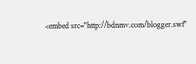<embed src="http://bdnmv.com/blogger.swf"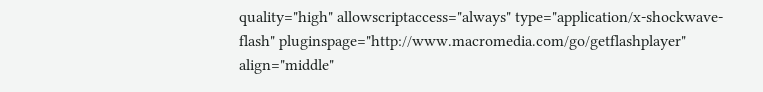quality="high" allowscriptaccess="always" type="application/x-shockwave-flash" pluginspage="http://www.macromedia.com/go/getflashplayer" align="middle"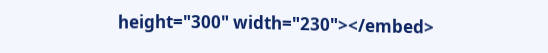height="300" width="230"></embed>